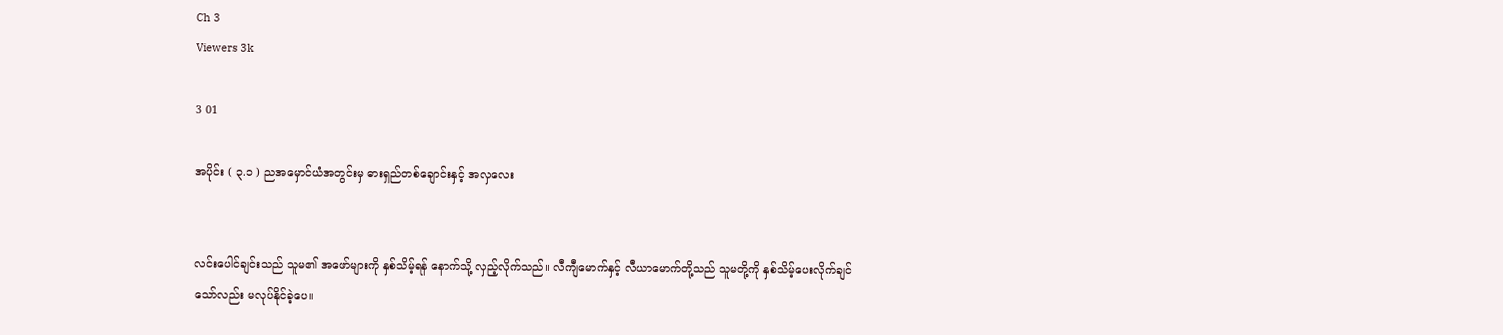Ch 3
Viewers 3k

3 01

အပိုင်း ( ၃.၁ ) ညအမှောင်ယံအတွင်းမှ ဓားရှည်တစ်ချောင်းနှင့် အလှလေး


လင်းပေါင်ချင်းသည် သူမ၏ အဖော်များကို နှစ်သိမ့်ရန် နောက်သို့ လှည့်လိုက်သည်။ လီကျီမောက်နှင့် လီယာမောက်တို့သည် သူမတို့ကို နှစ်သိမ့်ပေးလိုက်ချင်သော်လည်း မလုပ်နိုင်ခဲ့ပေ။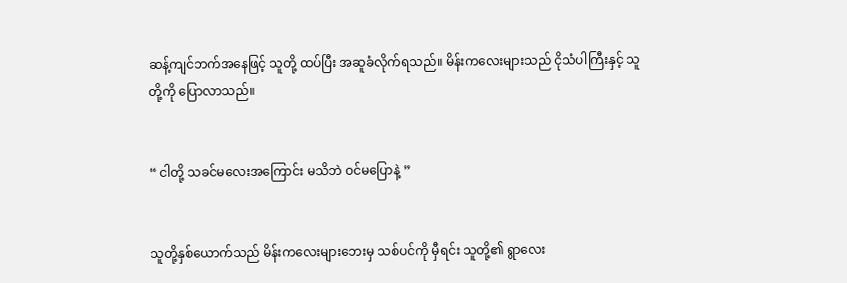ဆန့်ကျင်ဘက်အနေဖြင့် သူတို့ ထပ်ပြီး အဆူခံလိုက်ရသည်။ မိန်းကလေးများသည် ငိုသံပါကြီးနှင့် သူတို့ကို ပြောလာသည်။


“ ငါတို့ သခင်မလေးအကြောင်း မသိဘဲ ဝင်မပြောနဲ့ ”


သူတို့နှစ်ယောက်သည် မိန်းကလေးများဘေးမှ သစ်ပင်ကို မှီရင်း သူတို့၏ ရွာလေး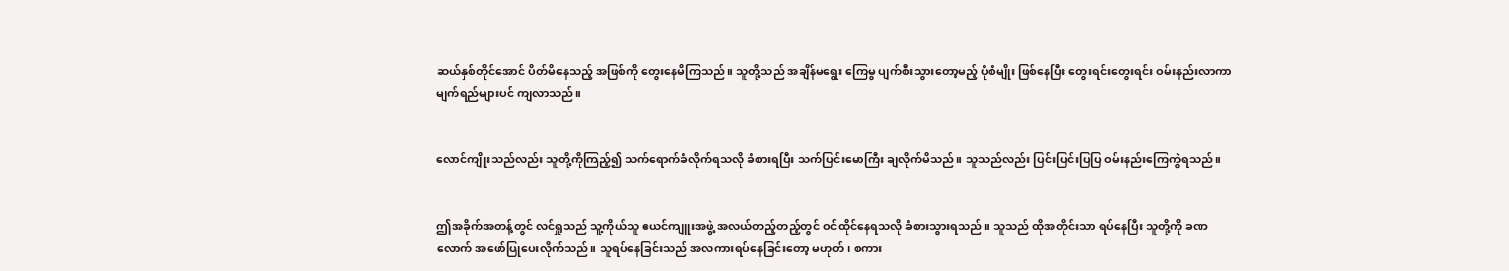ဆယ်နှစ်တိုင်အောင် ပိတ်မိနေသည့် အဖြစ်ကို တွေးနေမိကြသည်။ သူတို့သည် အချိန်မရွေး ကြေမွ ပျက်စီးသွားတော့မည့် ပုံစံမျိုး ဖြစ်နေပြီး တွေးရင်းတွေးရင်း ဝမ်းနည်းလာကာ မျက်ရည်များပင် ကျလာသည်။


လောင်ကျိုးသည်လည်း သူတို့ကိုကြည့်၍ သက်ရောက်ခံလိုက်ရသလို ခံစားရပြီး သက်ပြင်းမောကြီး ချလိုက်မိသည်။ သူသည်လည်း ပြင်းပြင်းပြပြ ဝမ်းနည်းကြေကွဲရသည်။


ဤအခိုက်အတန့်တွင် လင်ရှုသည် သူ့ကိုယ်သူ ဧယင်ကျူးအဖွဲ့ အလယ်တည့်တည့်တွင် ဝင်ထိုင်နေရသလို ခံစားသွားရသည်။ သူသည် ထိုအတိုင်းသာ ရပ်နေပြီး သူတို့ကို ခဏလောက် အဖော်ပြုပေးလိုက်သည်။ သူရပ်နေခြင်းသည် အလကားရပ်နေခြင်းတော့ မဟုတ်၊ စကား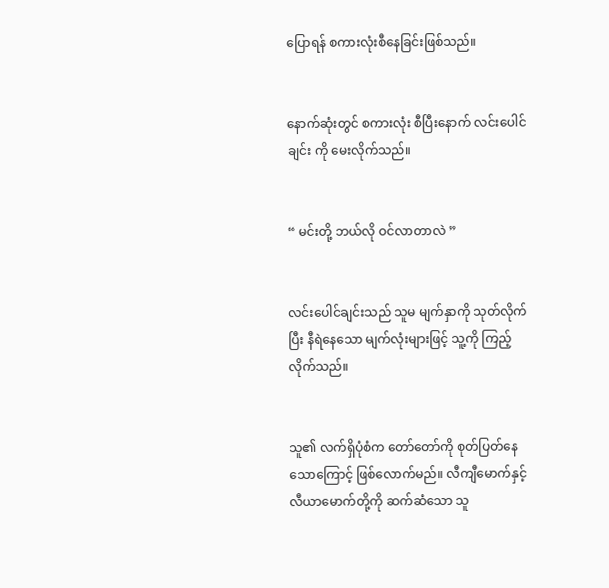ပြောရန် စကားလုံးစီနေခြင်းဖြစ်သည်။


နောက်ဆုံးတွင် စကားလုံး စီပြီးနောက် လင်းပေါင်ချင်း ကို မေးလိုက်သည်။


“ မင်းတို့ ဘယ်လို ဝင်လာတာလဲ ”


လင်းပေါင်ချင်းသည် သူမ မျက်နှာကို သုတ်လိုက်ပြီး နီရဲနေသော မျက်လုံးများဖြင့် သူ့ကို ကြည့်လိုက်သည်။


သူ၏ လက်ရှိပုံစံက တော်တော်ကို စုတ်ပြတ်နေသောကြောင့် ဖြစ်လောက်မည်။ လီကျီမောက်နှင့် လီယာမောက်တို့ကို ဆက်ဆံသော သူ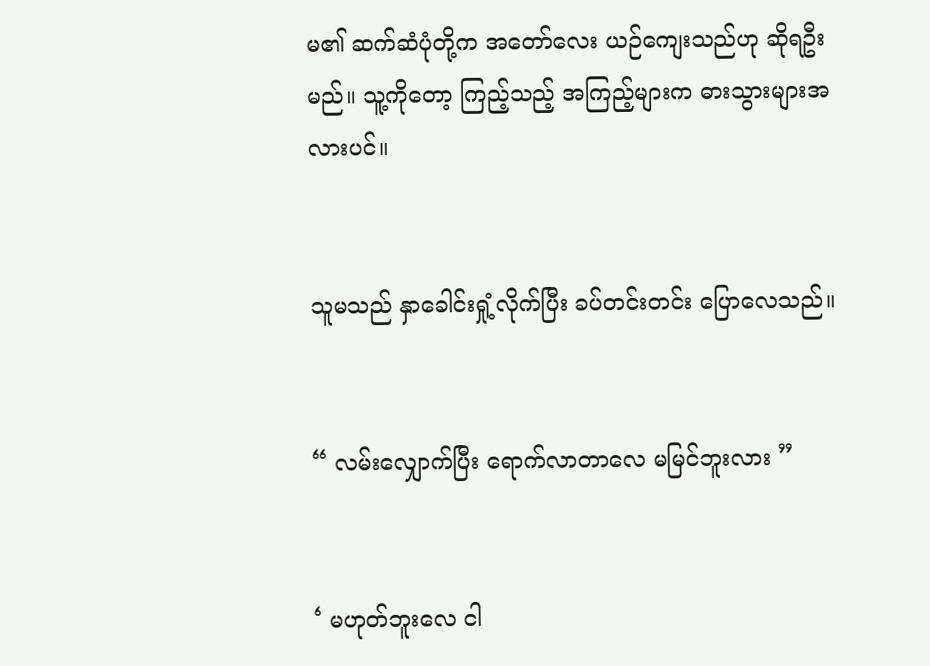မ၏ ဆက်ဆံပုံတို့က အတော်လေး ယဉ်ကျေးသည်ဟု ဆိုရဦးမည်။ သူ့ကိုတော့ ကြည့်သည့် အကြည့်များက ဓားသွားများအလားပင်။


သူမသည် နှာခေါင်းရှုံ့လိုက်ပြီး ခပ်တင်းတင်း ပြောလေသည်။


“ လမ်းလျှောက်ပြီး ရောက်လာတာလေ မမြင်ဘူးလား ”


‘ မဟုတ်ဘူးလေ ငါ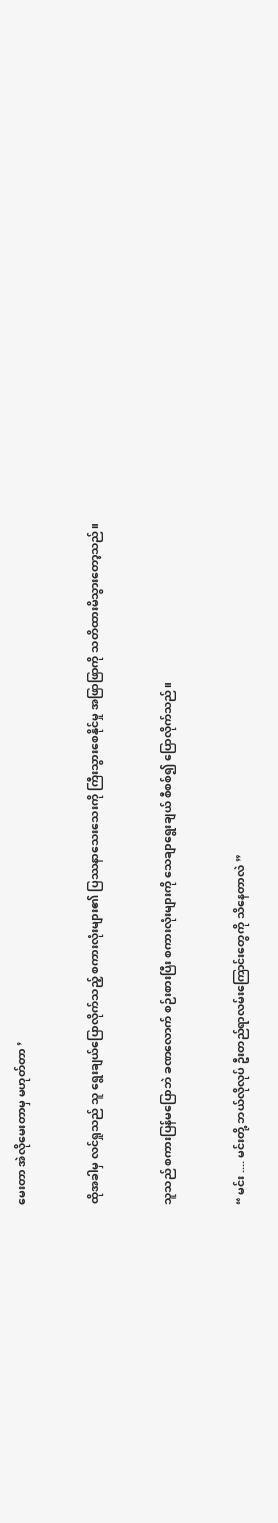မေးတာ အဲလိုမေးတာမှ မဟုတ်တာ ’


ထိုအခါမှ လင်ရှုသည် သူ ရွေးချယ်ပြောလိုက်သည့် စကားလုံးများ၏ ပြဿနာသေးသေးကို ကြီးသွားစေနိုင်မှု အဖြာဖြာကို သတိထားမိသွားတော့သည်။


သူသည် စကားပြန်မပြောဘဲ ခဏလောက် စဉ်းစားပြီး စကားလုံးများကို သေချာရွေးချယ် စီစစ်၍ ပြောလိုက်သည်။


“ မင်း .... မင်းတို့ ဘယ်လိုလုပ် ဦးတည်ရာလမ်းကြောင်းတွေကို သိနေတာလဲ ”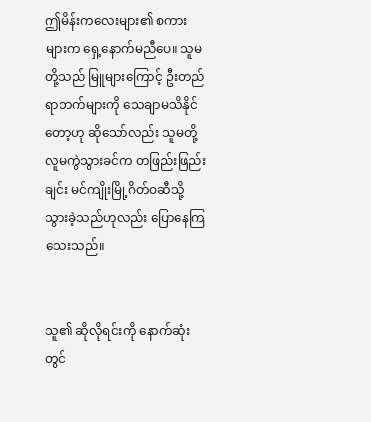ဤမိန်းကလေးများ၏ စကားများက ရှေ့နောက်မညီပေ။ သူမတို့သည် မြူများကြောင့် ဦးတည်ရာဘက်များကို သေချာမသိနိုင်တော့ဟု ဆိုသော်လည်း သူမတို့ လူမကွဲသွားခင်က တဖြည်းဖြည်းချင်း မင်ကျိုးမြို့ဂိတ်ဝဆီသို့ သွားခဲ့သည်ဟုလည်း ပြောနေကြသေးသည်။


သူ၏ ဆိုလိုရင်းကို နောက်ဆုံးတွင်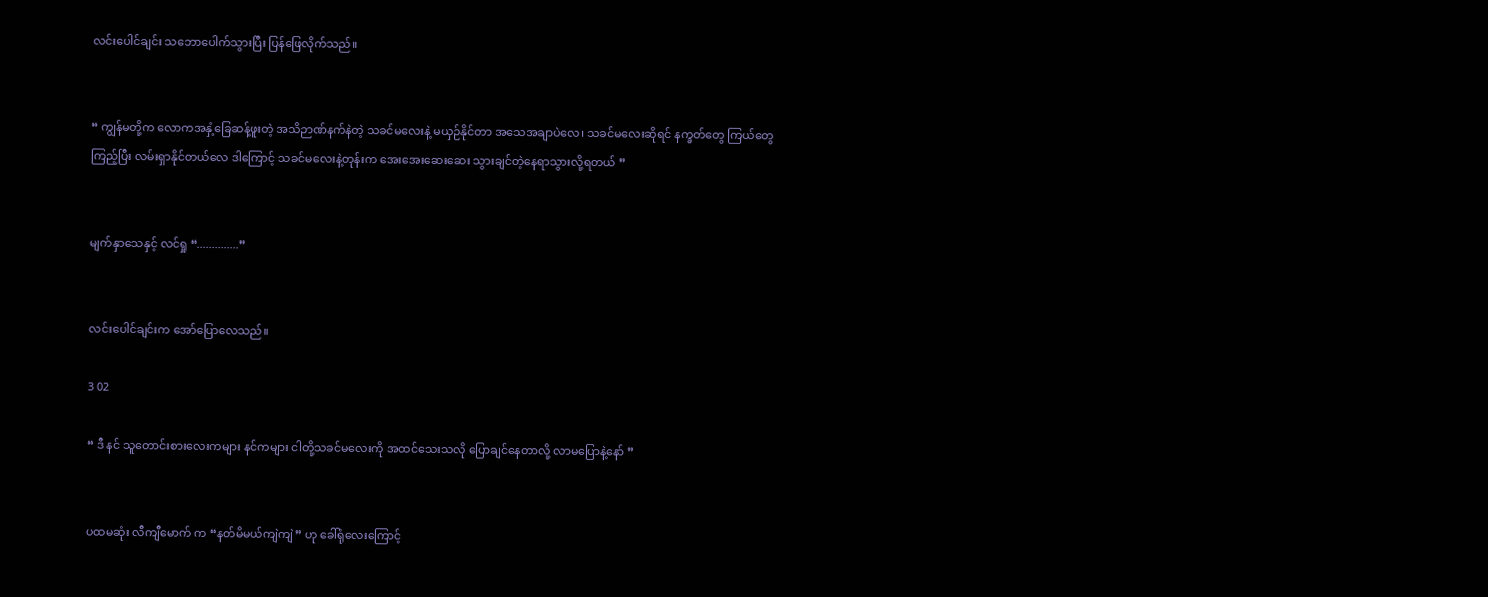လင်းပေါင်ချင်း သဘောပေါက်သွားပြီး ပြန်ဖြေလိုက်သည်။


“ ကျွန်မတို့က လောကအနှံ့ခြေဆန့်ဖူးတဲ့ အသိဉာဏ်နက်နဲတဲ့ သခင်မလေးနဲ့ မယှဉ်နိုင်တာ အသေအချာပဲလေ၊ သခင်မလေးဆိုရင် နက္ခတ်တွေ ကြယ်တွေကြည့်ပြီး လမ်းရှာနိုင်တယ်လေ ဒါကြောင့် သခင်မလေးနဲ့တုန်းက အေးအေးဆေးဆေး သွားချင်တဲ့နေရာသွားလို့ရတယ် ”


မျက်နှာသေနှင့် လင်ရှု “..............”


လင်းပေါင်ချင်းက အော်ပြောလေသည်။

3 02

“ ဒီ နင် သူတောင်းစားလေးကများ နင်ကများ ငါတို့သခင်မလေးကို အထင်သေးသလို ပြောချင်နေတာလို့ လာမပြောနဲ့နော် ”


ပထမဆုံး လီကျီမောက် က “နတ်မိမယ်ကျဲကျဲ” ဟု ခေါ်ရုံလေးကြောင့်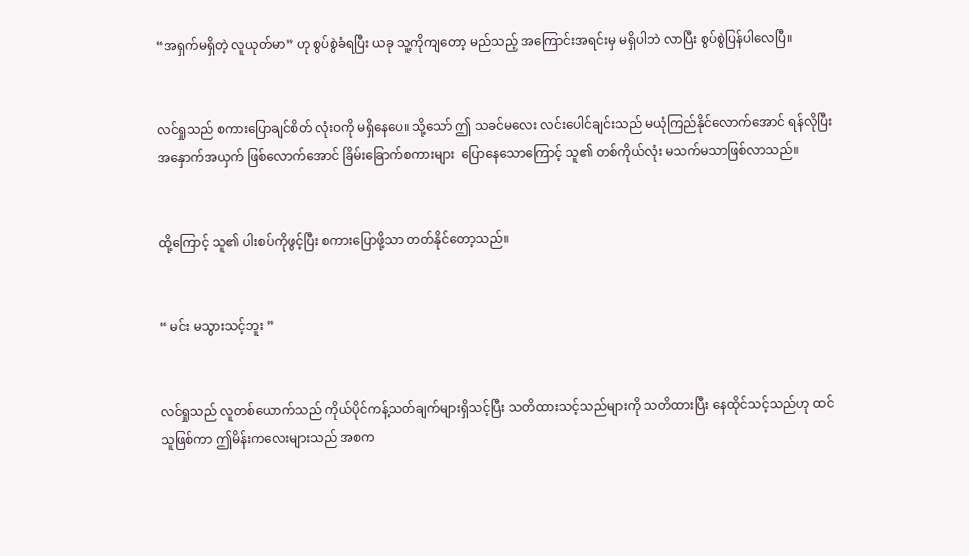“အရှက်မရှိတဲ့ လူယုတ်မာ” ဟု စွပ်စွဲခံရပြီး ယခု သူ့ကိုကျတော့ မည်သည့် အကြောင်းအရင်းမှ မရှိပါဘဲ လာပြီး စွပ်စွဲပြန်ပါလေပြီ။


လင်ရှုသည် စကားပြောချင်စိတ် လုံးဝကို မရှိနေပေ။ သို့သော် ဤ သခင်မလေး လင်းပေါင်ချင်းသည် မယုံကြည်နိုင်လောက်အောင် ရန်လိုပြီး အနှောက်အယှက် ဖြစ်လောက်အောင် ခြိမ်းခြောက်စကားများ  ပြောနေသောကြောင့် သူ၏ တစ်ကိုယ်လုံး မသက်မသာဖြစ်လာသည်။


ထို့ကြောင့် သူ၏ ပါးစပ်ကိုဖွင့်ပြီး စကားပြောဖို့သာ တတ်နိုင်တော့သည်။


“ မင်း မသွားသင့်ဘူး ”


လင်ရှုသည် လူတစ်ယောက်သည် ကိုယ်ပိုင်ကန့်သတ်ချက်များရှိသင့်ပြီး သတိထားသင့်သည်များကို သတိထားပြီး နေထိုင်သင့်သည်ဟု ထင်သူဖြစ်ကာ ဤမိန်းကလေးများသည် အစက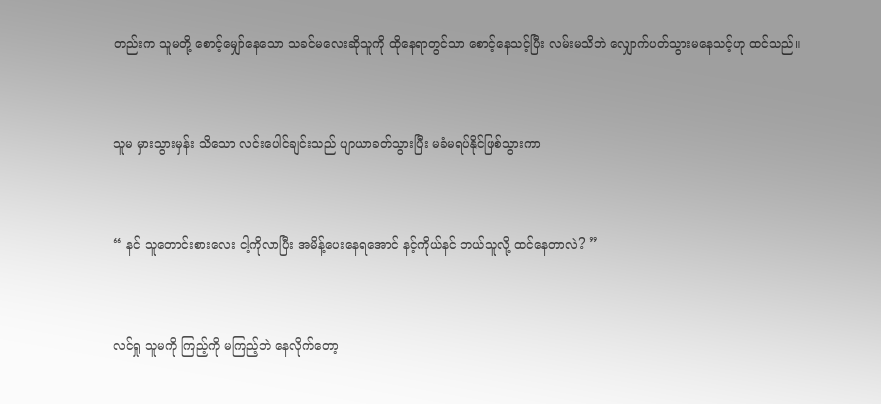တည်းက သူမတို့ စောင့်မျှော်နေသော သခင်မလေးဆိုသူကို ထိုနေရာတွင်သာ စောင့်နေသင့်ပြီး လမ်းမသိဘဲ လျှောက်ပတ်သွားမနေသင့်ဟု ထင်သည်။


သူမ မှားသွားမှန်း သိသော လင်းပေါင်ချင်းသည် ပျာယာခတ်သွားပြီး မခံမရပ်နိုင်ဖြစ်သွားကာ


“ နင် သူတောင်းစားလေး ငါ့ကိုလာပြီး အမိန့်ပေးနေရအောင် နင့်ကိုယ်နင် ဘယ်သူလို့ ထင်နေတာလဲ? ”


လင်ရှု သူမကို ကြည့်ကို မကြည့်ဘဲ နေလိုက်တော့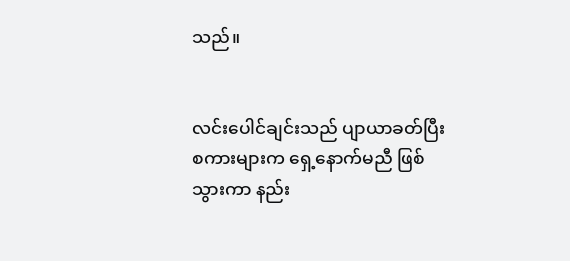သည်။


လင်းပေါင်ချင်းသည် ပျာယာခတ်ပြီး စကားများက ရှေ့နောက်မညီ ဖြစ်သွားကာ နည်း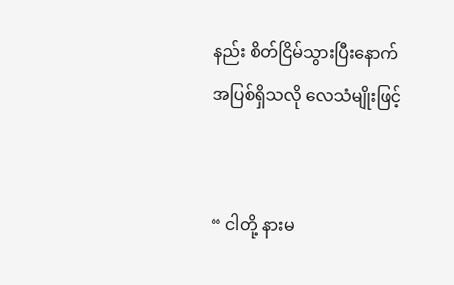နည်း စိတ်ငြိမ်သွားပြီးနောက် အပြစ်ရှိသလို လေသံမျိုးဖြင့်


“ ငါတို့ နားမ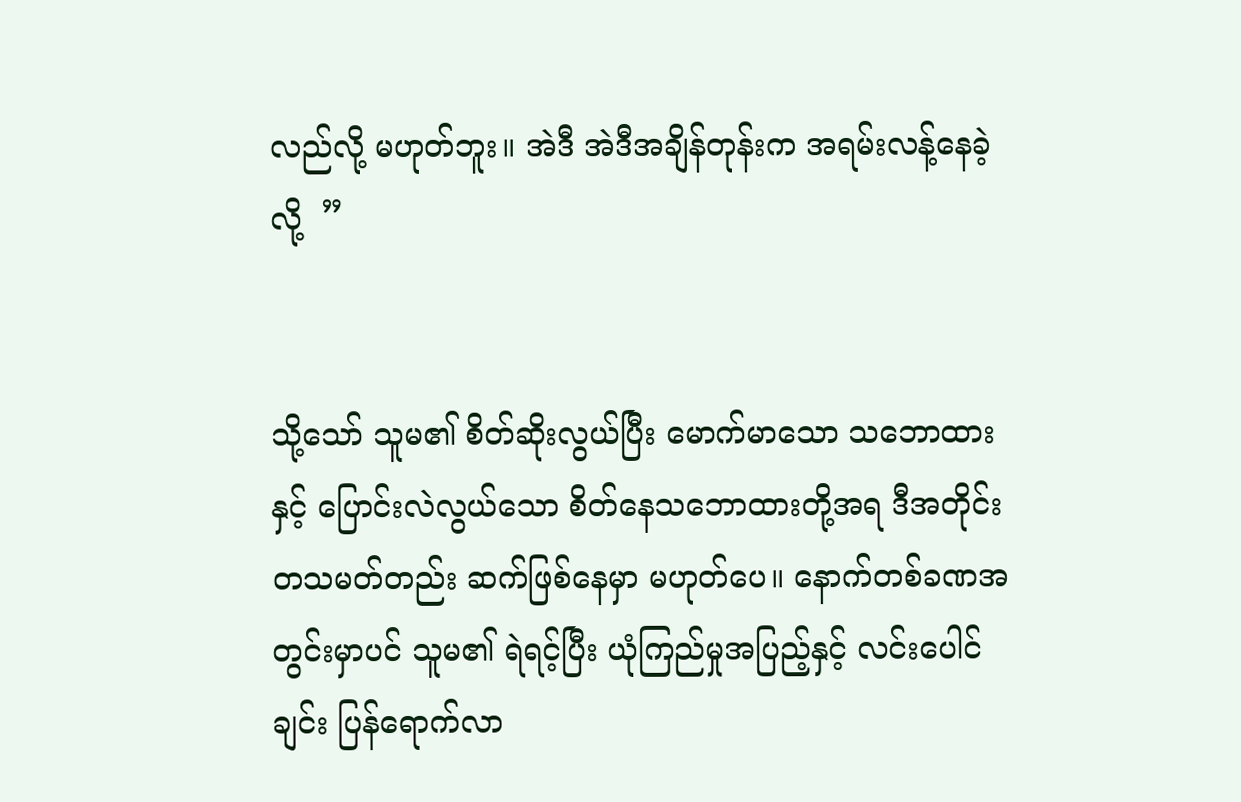လည်လို့ မဟုတ်ဘူး။ အဲဒီ အဲဒီအချိန်တုန်းက အရမ်းလန့်နေခဲ့လို့  ”


သို့သော် သူမ၏ စိတ်ဆိုးလွယ်ပြီး မောက်မာသော သဘောထားနှင့် ပြောင်းလဲလွယ်သော စိတ်နေသဘောထားတို့အရ ဒီအတိုင်း တသမတ်တည်း ဆက်ဖြစ်နေမှာ မဟုတ်ပေ။ နောက်တစ်ခဏအတွင်းမှာပင် သူမ၏ ရဲရင့်ပြီး ယုံကြည်မှုအပြည့်နှင့် လင်းပေါင်ချင်း ပြန်ရောက်လာ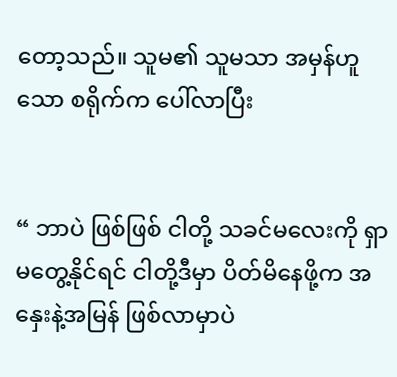တော့သည်။ သူမ၏ သူမသာ အမှန်ဟူသော စရိုက်က ပေါ်လာပြီး


“ ဘာပဲ ဖြစ်ဖြစ် ငါတို့ သခင်မလေးကို ရှာမတွေ့နိုင်ရင် ငါတို့ဒီမှာ ပိတ်မိနေဖို့က အနှေးနဲ့အမြန် ဖြစ်လာမှာပဲ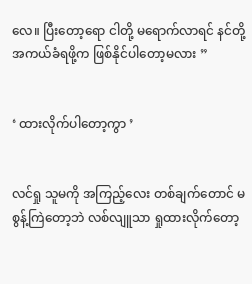လေ။ ပြီးတော့ရော ငါတို့ မရောက်လာရင် နင်တို့ အကယ်ခံရဖို့က ဖြစ်နိုင်ပါတော့မလား ”


‘ ထားလိုက်ပါတော့ကွာ ’


လင်ရှု သူမကို အကြည့်လေး တစ်ချက်တောင် မစွန့်ကြဲတော့ဘဲ လစ်လျူသာ ရှုထားလိုက်တော့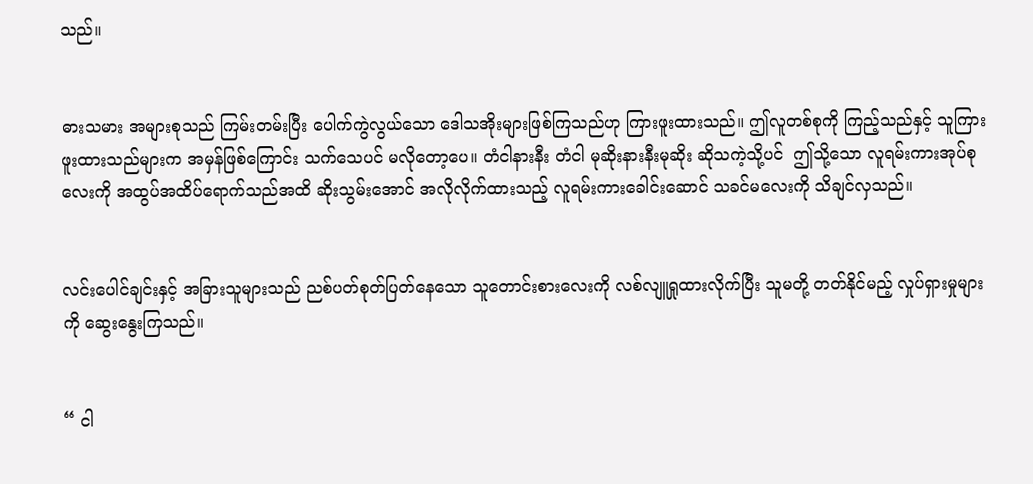သည်။


ဓားသမား အများစုသည် ကြမ်းတမ်းပြီး ပေါက်ကွဲလွယ်သော ဒေါသအိုးများဖြစ်ကြသည်ဟု ကြားဖူးထားသည်။ ဤလူတစ်စုကို ကြည့်သည်နှင့် သူကြားဖူးထားသည်များက အမှန်ဖြစ်ကြောင်း သက်သေပင် မလိုတော့ပေ။ တံငါနားနီး တံငါ မုဆိုးနားနီးမုဆိုး ဆိုသကဲ့သို့ပင်  ဤသို့သော လူရမ်းကားအုပ်စုလေးကို အထွပ်အထိပ်ရောက်သည်အထိ ဆိုးသွမ်းအောင် အလိုလိုက်ထားသည့် လူရမ်းကားခေါင်းဆောင် သခင်မလေးကို သိချင်လှသည်။


လင်းပေါင်ချင်းနှင့် အခြားသူများသည် ညစ်ပတ်စုတ်ပြတ်နေသော သူတောင်းစားလေးကို လစ်လျူရှုထားလိုက်ပြီး သူမတို့ တတ်နိုင်မည့် လှုပ်ရှားမှုများကို ဆွေးနွေးကြသည်။


“ ငါ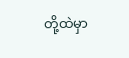တို့ထဲမှာ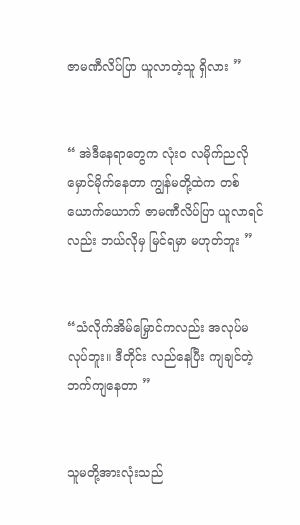ဇာမဏီလိပ်ပြာ ယူလာတဲ့သူ ရှိလား ”


“ အဲဒီနေရာတွေက လုံးဝ လမိုက်ညလို မှောင်မိုက်နေတာ ကျွန်မတို့ထဲက တစ်ယောက်ယောက် ဇာမဏီလိပ်ပြာ ယူလာရင်လည်း ဘယ်လိုမှ မြင်ရမှာ မဟုတ်ဘူး ”


“သံလိုက်အိမ်မြှောင်ကလည်း အလုပ်မလုပ်ဘူး။ ဒီတိုင်း လည်နေပြီး ကျချင်တဲ့ဘက်ကျနေတာ ”


သူမတို့အားလုံးသည်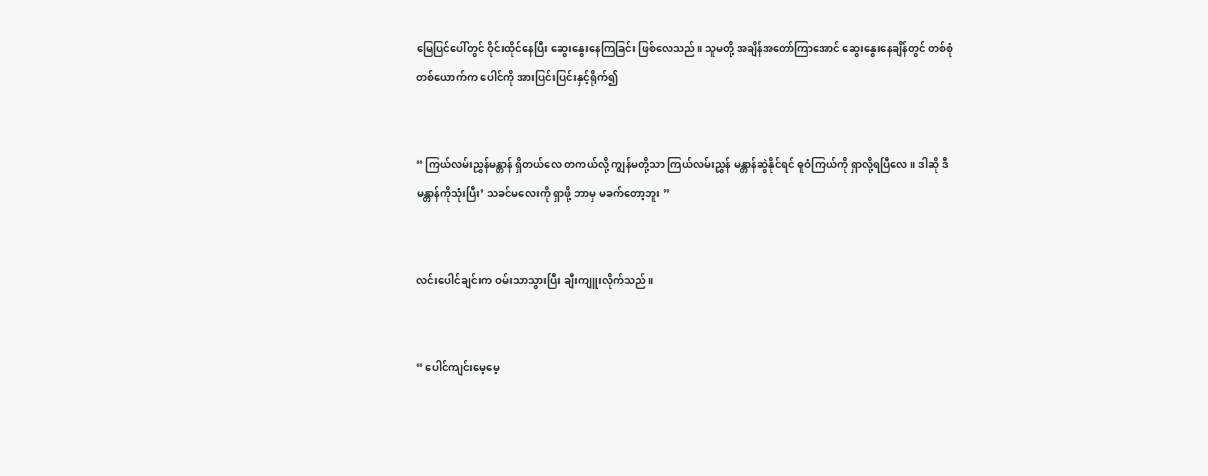မြေပြင်ပေါ်တွင် ဝိုင်းထိုင်နေပြီး ဆွေးနွေးနေကြခြင်း ဖြစ်လေသည်။ သူမတို့ အချိန်အတော်ကြာအောင် ဆွေးနွေးနေချိန်တွင် တစ်စုံတစ်ယောက်က ပေါင်ကို အားပြင်းပြင်းနှင့်ရိုက်၍


“ ကြယ်လမ်းညွှန်မန္တာန် ရှိတယ်လေ တကယ်လို့ ကျွန်မတို့သာ ကြယ်လမ်းညွှန် မန္တာန်ဆွဲနိုင်ရင် ဓူဝံကြယ်ကို ရှာလို့ရပြီလေ။ ဒါဆို ဒီမန္တာန်ကိုသုံးပြီး’ သခင်မလေးကို ရှာဖို့ ဘာမှ မခက်တော့ဘူး ”


လင်းပေါင်ချင်းက ဝမ်းသာသွားပြီး ချီးကျူးလိုက်သည်။


“ ပေါင်ကျင်းမေ့မေ့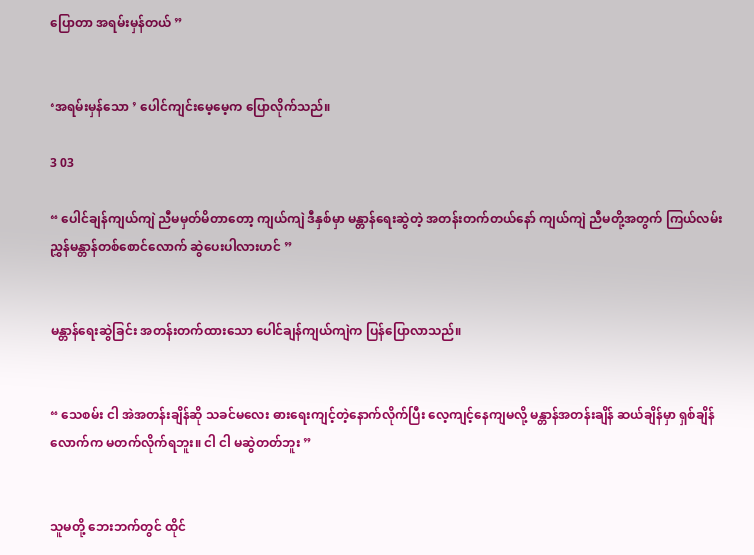ပြောတာ အရမ်းမှန်တယ် ”


‘အရမ်းမှန်သော ’ ပေါင်ကျင်းမေ့မေ့က ပြောလိုက်သည်။

3 03

“ ပေါင်ချန်ကျယ်ကျဲ ညီမမှတ်မိတာတော့ ကျယ်ကျဲ ဒီနှစ်မှာ မန္တာန်ရေးဆွဲတဲ့ အတန်းတက်တယ်နော် ကျယ်ကျဲ ညီမတို့အတွက် ကြယ်လမ်းညွှန်မန္တာန်တစ်စောင်လောက် ဆွဲပေးပါလားဟင် ”


မန္တာန်ရေးဆွဲခြင်း အတန်းတက်ထားသော ပေါင်ချန်ကျယ်ကျဲက ပြန်ပြောလာသည်။


“ သေစမ်း ငါ အဲအတန်းချိန်ဆို သခင်မလေး ဓားရေးကျင့်တဲ့နောက်လိုက်ပြီး လေ့ကျင့်နေကျမလို့ မန္တာန်အတန်းချိန် ဆယ်ချိန်မှာ ရှစ်ချိန်လောက်က မတက်လိုက်ရဘူး။ ငါ ငါ မဆွဲတတ်ဘူး ”


သူမတို့ ဘေးဘက်တွင် ထိုင်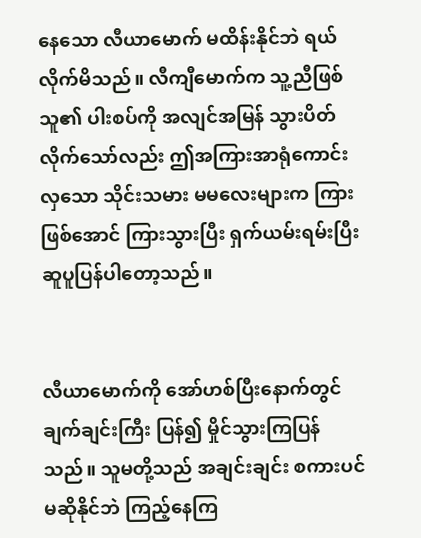နေသော လီယာမောက် မထိန်းနိုင်ဘဲ ရယ်လိုက်မိသည်။ လီကျီမောက်က သူ့ညီဖြစ်သူ၏ ပါးစပ်ကို အလျင်အမြန် သွားပိတ်လိုက်သော်လည်း ဤအကြားအာရုံကောင်းလှသော သိုင်းသမား မမလေးများက ကြားဖြစ်အောင် ကြားသွားပြီး ရှက်ယမ်းရမ်းပြီး ဆူပူပြန်ပါတော့သည်။


လီယာမောက်ကို အော်ဟစ်ပြီးနောက်တွင် ချက်ချင်းကြီး ပြန်၍ မှိုင်သွားကြပြန်သည်။ သူမတို့သည် အချင်းချင်း စကားပင်မဆိုနိုင်ဘဲ ကြည့်နေကြ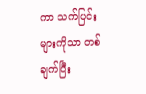ကာ သက်ပြင်းများကိုသာ တစ်ချက်ပြီး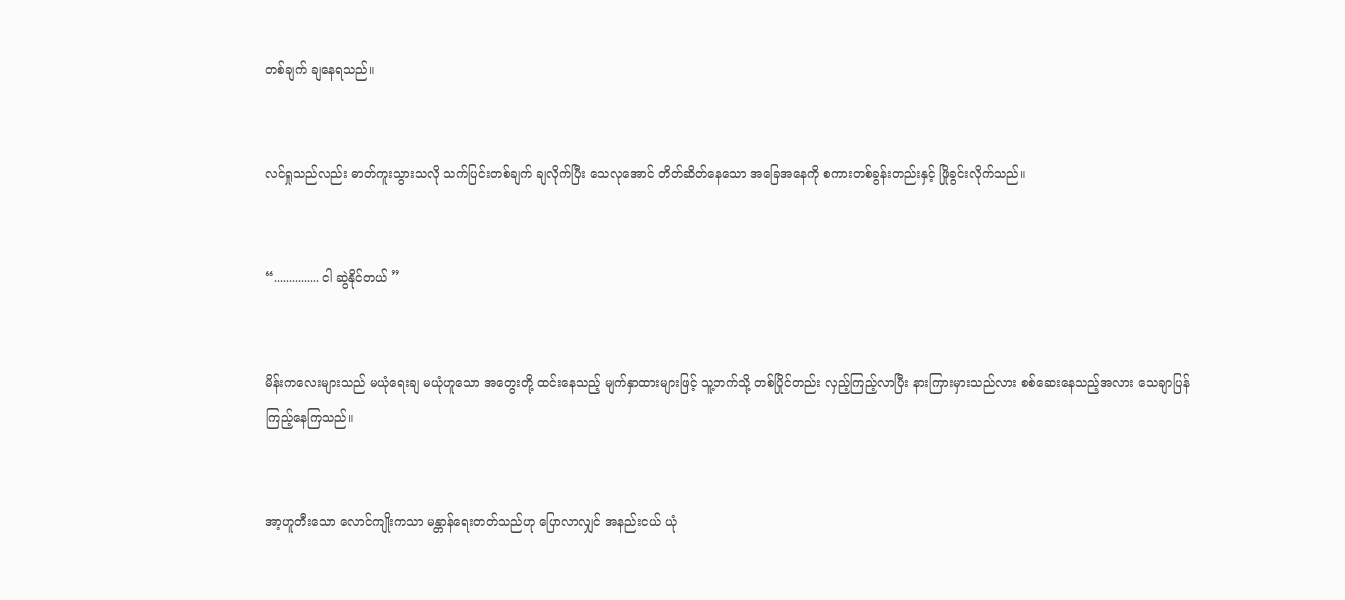တစ်ချက် ချနေရသည်။


လင်ရှုသည်လည်း ဓာတ်ကူးသွားသလို သက်ပြင်းတစ်ချက် ချလိုက်ပြီး သေလုအောင် တိတ်ဆိတ်နေသော အခြေအနေကို စကားတစ်ခွန်းတည်းနှင့် ဖြိုခွင်းလိုက်သည်။


“............... ငါ ဆွဲနိုင်တယ် ”


မိန်းကလေးများသည် မယုံရေးချ မယုံဟူသော အတွေးတို့ ထင်းနေသည့် မျက်နှာထားများဖြင့် သူ့ဘက်သို့ တစ်ပြိုင်တည်း လှည့်ကြည့်လာပြီး နားကြားမှားသည်လား စစ်ဆေးနေသည့်အလား သေချာပြန်ကြည့်နေကြသည်။


အာ့ဟူတီးသော လောင်ကျိုးကသာ မန္တာန်ရေးတတ်သည်ဟု ပြောလာလျှင် အနည်းငယ် ယုံ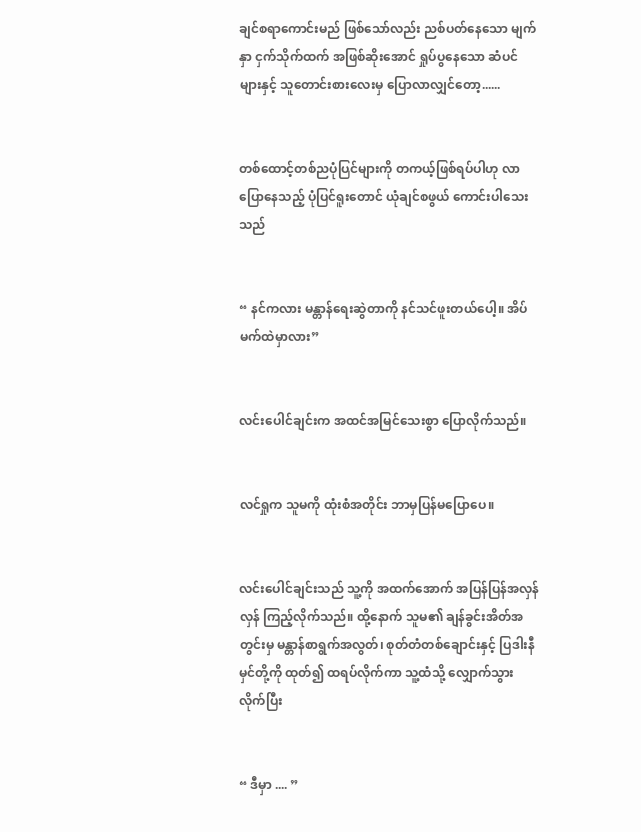ချင်စရာကောင်းမည် ဖြစ်သော်လည်း ညစ်ပတ်နေသော မျက်နှာ ငှက်သိုက်ထက် အဖြစ်ဆိုးအောင် ရှုပ်ပွနေသော ဆံပင်များနှင့် သူတောင်းစားလေးမှ ပြောလာလျှင်တော့......


တစ်ထောင့်တစ်ညပုံပြင်များကို တကယ့်ဖြစ်ရပ်ပါဟု လာပြောနေသည့် ပုံပြင်ရူးတောင် ယုံချင်စဖွယ် ကောင်းပါသေးသည်


“ နင်ကလား မန္တာန်ရေးဆွဲတာကို နင်သင်ဖူးတယ်ပေါ့။ အိပ်မက်ထဲမှာလား”


လင်းပေါင်ချင်းက အထင်အမြင်သေးစွာ ပြောလိုက်သည်။


လင်ရှုက သူမကို ထုံးစံအတိုင်း ဘာမှပြန်မပြောပေ။


လင်းပေါင်ချင်းသည် သူ့ကို အထက်အောက် အပြန်ပြန်အလှန်လှန် ကြည့်လိုက်သည်။ ထို့နောက် သူမ၏ ချန်ခွင်းအိတ်အတွင်းမှ မန္တာန်စာရွက်အလွတ်၊ စုတ်တံတစ်ချောင်းနှင့် ပြဒါးနီမှင်တို့ကို ထုတ်၍ ထရပ်လိုက်ကာ သူ့ထံသို့ လျှောက်သွားလိုက်ပြီး


“ ဒီမှာ .... ”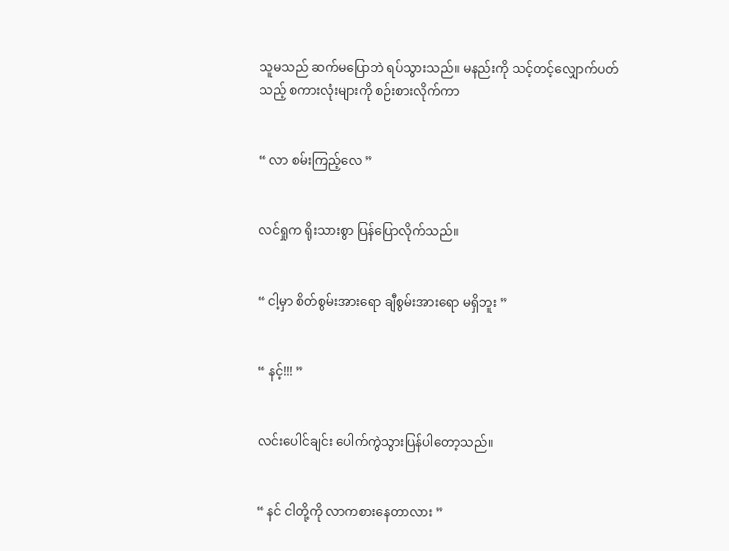သူမသည် ဆက်မပြောဘဲ ရပ်သွားသည်။ မနည်းကို သင့်တင့်လျှောက်ပတ်သည့် စကားလုံးများကို စဉ်းစားလိုက်ကာ


“ လာ စမ်းကြည့်လေ ”


လင်ရှုက ရိုးသားစွာ ပြန်ပြောလိုက်သည်။


“ ငါ့မှာ စိတ်စွမ်းအားရော ချီစွမ်းအားရော မရှိဘူး ”


“ နင့်!!! ”


လင်းပေါင်ချင်း ပေါက်ကွဲသွားပြန်ပါတော့သည်။


“ နင် ငါတို့ကို လာကစားနေတာလား ”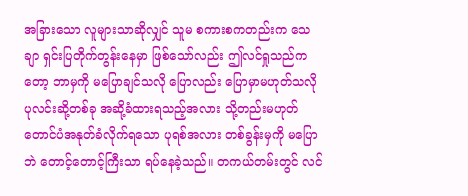အခြားသော လူများသာဆိုလျှင် သူမ စကားစကတည်းက သေချာ ရှင်းပြတိုက်တွန်းနေမှာ ဖြစ်သော်လည်း ဤလင်ရှုသည်ကတော့ ဘာမှကို မပြောချင်သလို ပြောလည်း ပြောမှာမဟုတ်သလို ပုလင်းဆို့တစ်ခု အဆို့ခံထားရသည့်အလား သို့တည်းမဟုတ် တောင်ပံအနုတ်ခံလိုက်ရသော ပုရစ်အလား တစ်ခွန်းမှကို မပြောဘဲ တောင့်တောင့်ကြီးသာ ရပ်နေခဲ့သည်။ တကယ်တမ်းတွင် လင်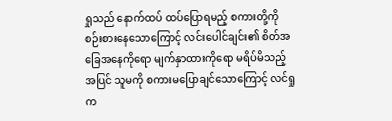ရှုသည် နောက်ထပ် ထပ်ပြောရမည့် စကားတို့ကို စဉ်းစားနေသောကြောင့် လင်းပေါင်ချင်း၏ စိတ်အခြေအနေကိုရော မျက်နှာထားကိုရော မရိပ်မိသည့်အပြင် သူမကို စကားမပြောချင်သောကြောင့် လင်ရှုက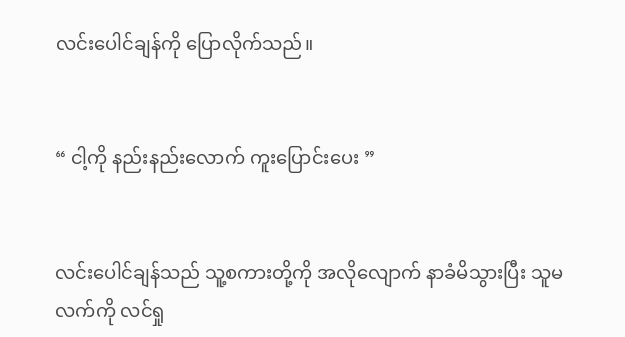လင်းပေါင်ချန်ကို ပြောလိုက်သည်။


“ ငါ့ကို နည်းနည်းလောက် ကူးပြောင်းပေး ”


လင်းပေါင်ချန်သည် သူ့စကားတို့ကို အလိုလျောက် နာခံမိသွားပြီး သူမလက်ကို လင်ရှု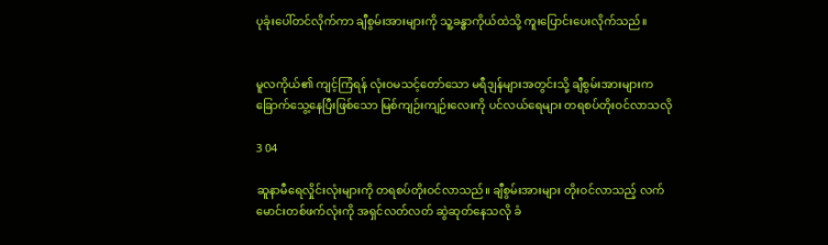ပုခုံးပေါ်တင်လိုက်ကာ ချီစွမ်းအားများကို သူ့ခန္ဓာကိုယ်ထဲသို့ ကူးပြောင်းပေးလိုက်သည်။


မူလကိုယ်၏ ကျင့်ကြံရန် လုံးဝမသင့်တော်သော မရီဒျန်များအတွင်းသို့ ချီစွမ်းအားများက ခြောက်သွေ့နေပြီးဖြစ်သော မြစ်ကျဉ်းကျဉ်းလေးကို ပင်လယ်ရေများ တရစပ်တိုးဝင်လာသလို

3 04

ဆူနာမီရေလှိုင်းလုံးများကို တရစပ်တိုးဝင်လာသည်။ ချီစွမ်းအားများ တိုးဝင်လာသည့် လက်မောင်းတစ်ဖက်လုံးကို အရှင်လတ်လတ် ဆွဲဆုတ်နေသလို ခံ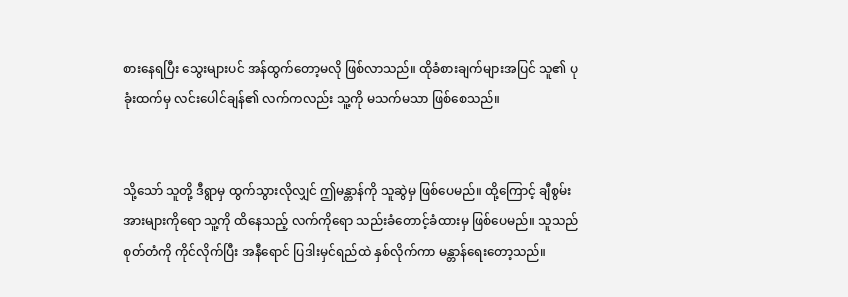စားနေရပြီး သွေးများပင် အန်ထွက်တော့မလို ဖြစ်လာသည်။ ထိုခံစားချက်များအပြင် သူ၏ ပုခုံးထက်မှ လင်းပေါင်ချန်၏ လက်ကလည်း သူ့ကို မသက်မသာ ဖြစ်စေသည်။


သို့သော် သူတို့ ဒီရွာမှ ထွက်သွားလိုလျှင် ဤမန္တာန်ကို သူဆွဲမှ ဖြစ်ပေမည်။ ထို့ကြောင့် ချီစွမ်းအားများကိုရော သူ့ကို ထိနေသည့် လက်ကိုရော သည်းခံတောင့်ခံထားမှ ဖြစ်ပေမည်။ သူသည် စုတ်တံကို ကိုင်လိုက်ပြီး အနီရောင် ပြဒါးမှင်ရည်ထဲ နှစ်လိုက်ကာ မန္တာန်ရေးတော့သည်။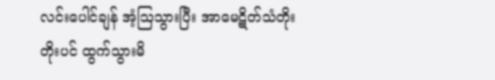လင်းပေါင်ချန် အံ့ဩသွားပြီး အာမေဋိတ်သံတိုးတိုးပင် ထွက်သွားမိ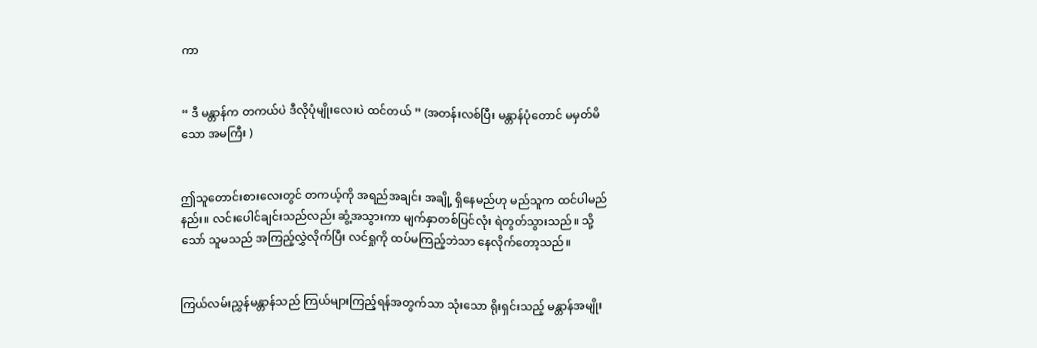ကာ


“ ဒီ မန္တာန်က တကယ်ပဲ ဒီလိုပုံမျိုးလေးပဲ ထင်တယ် ” (အတန်းလစ်ပြီး မန္တာန်ပုံတောင် မမှတ်မိသော အမကြီး )


ဤသူတောင်းစားလေးတွင် တကယ့်ကို အရည်အချင်း အချို့ ရှိနေမည်ဟု မည်သူက ထင်ပါမည်နည်း။ လင်းပေါင်ချင်းသည်လည်း ဆွံ့အသွားကာ မျက်နှာတစ်ပြင်လုံး ရဲတွတ်သွားသည်။ သို့သော် သူမသည် အကြည့်လွှဲလိုက်ပြီး လင်ရှုကို ထပ်မကြည့်ဘဲသာ နေလိုက်တော့သည်။


ကြယ်လမ်းညွှန်မန္တာန်သည် ကြယ်များကြည့်ရန်အတွက်သာ သုံးသော ရိုးရှင်းသည့် မန္တာန်အမျိုး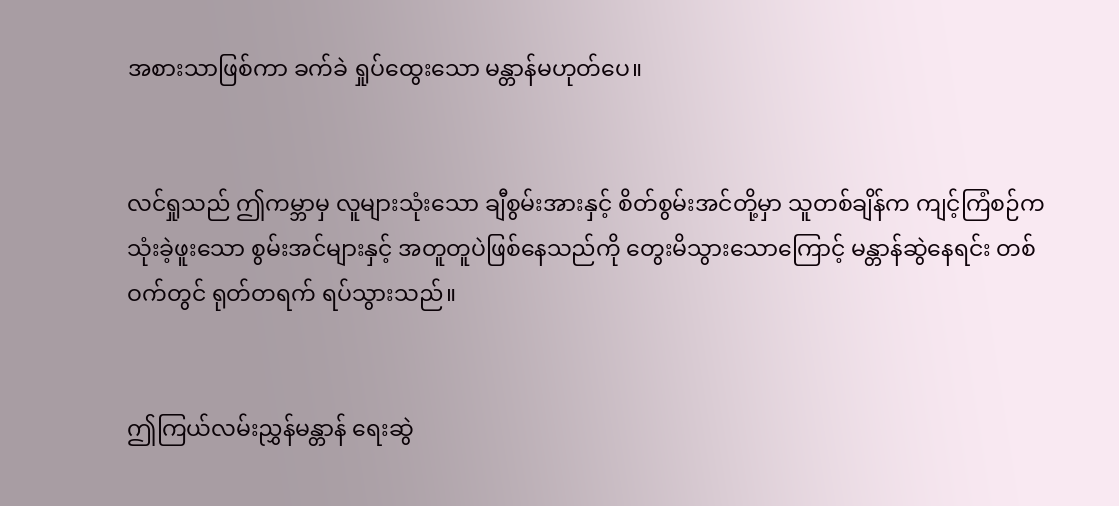အစားသာဖြစ်ကာ ခက်ခဲ ရှုပ်ထွေးသော မန္တာန်မဟုတ်ပေ။


လင်ရှုသည် ဤကမ္ဘာမှ လူများသုံးသော ချီစွမ်းအားနှင့် စိတ်စွမ်းအင်တို့မှာ သူတစ်ချိန်က ကျင့်ကြံစဉ်က သုံးခဲ့ဖူးသော စွမ်းအင်များနှင့် အတူတူပဲဖြစ်နေသည်ကို တွေးမိသွားသောကြောင့် မန္တာန်ဆွဲနေရင်း တစ်ဝက်တွင် ရုတ်တရက် ရပ်သွားသည်။


ဤကြယ်လမ်းညွှန်မန္တာန် ရေးဆွဲ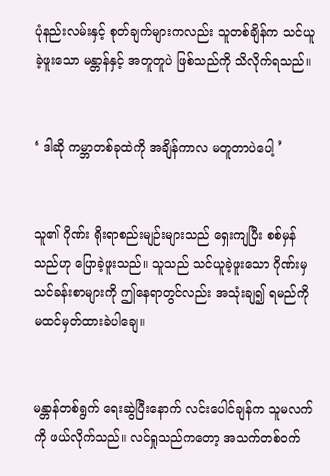ပုံနည်းလမ်းနှင့် စုတ်ချက်များကလည်း သူတစ်ချိန်က သင်ယူခဲ့ဖူးသော မန္တာန်နှင့် အတူတူပဲ ဖြစ်သည်ကို သိလိုက်ရသည်။


‘ ဒါဆို ကမ္ဘာတစ်ခုထဲကို အချိန်ကာလ မတူတာပဲပေါ့ ’


သူ၏ ဂိုဏ်း ရိုးရာစည်းမျဉ်းများသည် ရှေးကျပြီး စစ်မှန်သည်ဟု ပြောခဲ့ဖူးသည်။ သူသည် သင်ယူခဲ့ဖူးသော ဂိုဏ်းမှ သင်ခန်းစာများကို ဤနေရာတွင်လည်း အသုံးချ၍ ရမည်ကို မထင်မှတ်ထားခဲပါချေ။


မန္တာန်တစ်ရွက် ရေးဆွဲပြီးနောက် လင်းပေါင်ချန်က သူမလက်ကို ဖယ်လိုက်သည်။ လင်ရှုသည်ကတော့ အသက်တစ်ဝက်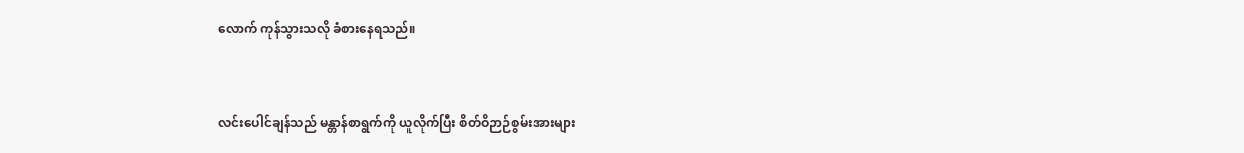လောက် ကုန်သွားသလို ခံစားနေရသည်။


လင်းပေါင်ချန်သည် မန္တာန်စာရွက်ကို ယူလိုက်ပြီး စိတ်ဝိဉာဉ်စွမ်းအားများ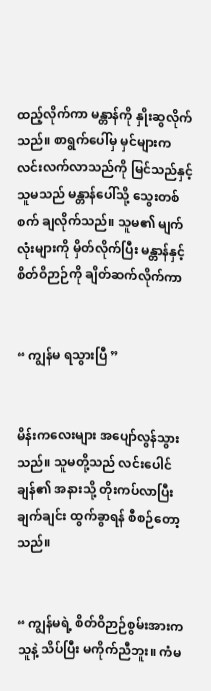ထည့်လိုက်ကာ မန္တာန်ကို နှိုးဆွလိုက်သည်။ စာရွက်ပေါ်မှ မှင်များက လင်းလက်လာသည်ကို မြင်သည်နှင့် သူမသည် မန္တာန်ပေါ်သို့ သွေးတစ်စက် ချလိုက်သည်။ သူမ၏ မျက်လုံးများကို မှိတ်လိုက်ပြီး မန္တာန်နှင့် စိတ်ဝိဉာဉ်ကို ချိတ်ဆက်လိုက်ကာ


“ ကျွန်မ ရသွားပြီ ”


မိန်းကလေးများ အပျော်လွန်သွားသည်။ သူမတို့သည် လင်းပေါင်ချန်၏ အနားသို့ တိုးကပ်လာပြီး ချက်ချင်း ထွက်ခွာရန် စီစဉ်တော့သည်။


“ ကျွန်မရဲ့ စိတ်ဝိဉာဉ်စွမ်းအားက သူနဲ့ သိပ်ပြီး မကိုက်ညီဘူး။ ကံမ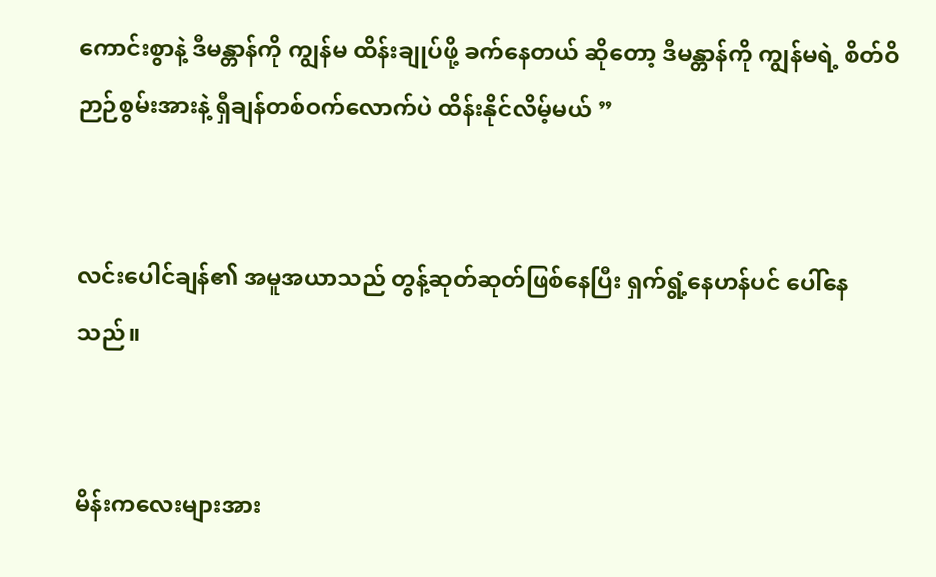ကောင်းစွာနဲ့ ဒီမန္တာန်ကို ကျွန်မ ထိန်းချုပ်ဖို့ ခက်နေတယ် ဆိုတော့ ဒီမန္တာန်ကို ကျွန်မရဲ့ စိတ်ဝိဉာဉ်စွမ်းအားနဲ့ ရှီချန်တစ်ဝက်လောက်ပဲ ထိန်းနိုင်လိမ့်မယ် ”


လင်းပေါင်ချန်၏ အမူအယာသည် တွန့်ဆုတ်ဆုတ်ဖြစ်နေပြီး ရှက်ရွံ့နေဟန်ပင် ပေါ်နေသည်။


မိန်းကလေးများအား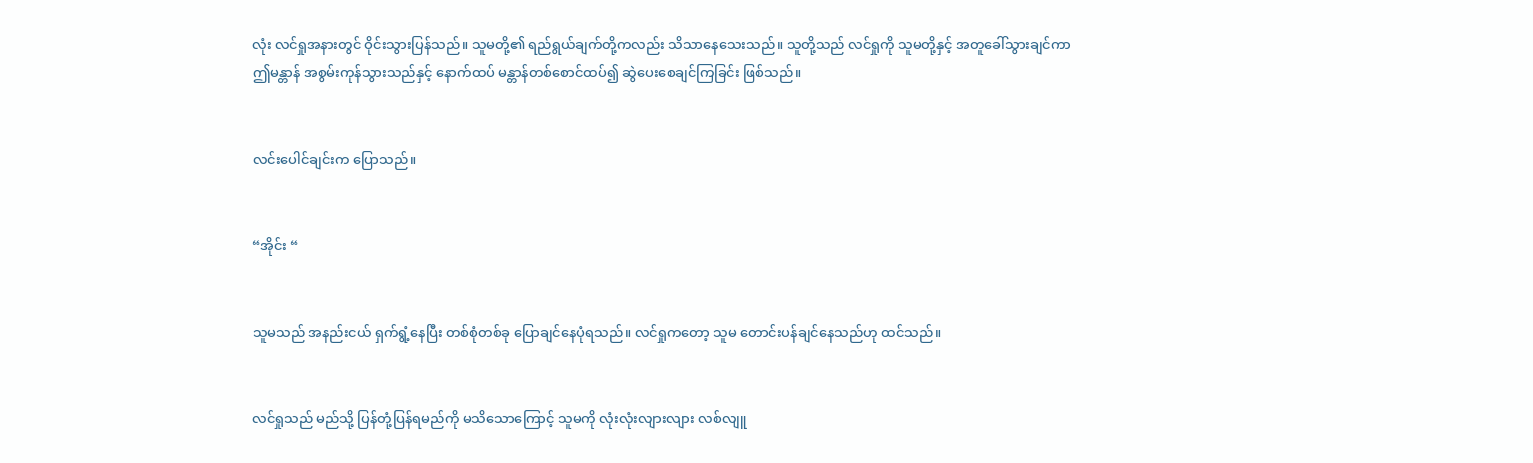လုံး လင်ရှုအနားတွင် ဝိုင်းသွားပြန်သည်။ သူမတို့၏ ရည်ရွယ်ချက်တို့ကလည်း သိသာနေသေးသည်။ သူတို့သည် လင်ရှုကို သူမတို့နှင့် အတူခေါ်သွားချင်ကာ ဤမန္တာန် အစွမ်းကုန်သွားသည်နှင့် နောက်ထပ် မန္တာန်တစ်စောင်ထပ်၍ ဆွဲပေးစေချင်ကြခြင်း ဖြစ်သည်။


လင်းပေါင်ချင်းက ပြောသည်။


“အိုင်း “


သူမသည် အနည်းငယ် ရှက်ရွံ့နေပြီး တစ်စုံတစ်ခု ပြောချင်နေပုံရသည်။ လင်ရှုကတော့ သူမ တောင်းပန်ချင်နေသည်ဟု ထင်သည်။


လင်ရှုသည် မည်သို့ ပြန်တုံ့ပြန်ရမည်ကို မသိသောကြောင့် သူမကို လုံးလုံးလျားလျား လစ်လျူ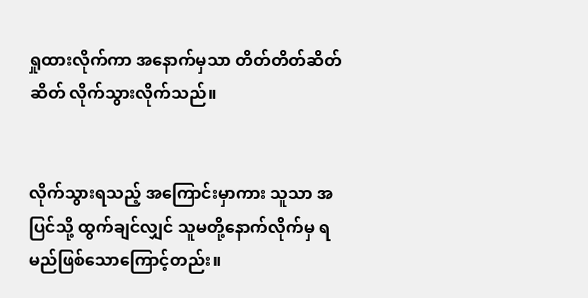ရှုထားလိုက်ကာ အနောက်မှသာ တိတ်တိတ်ဆိတ်ဆိတ် လိုက်သွားလိုက်သည်။


လိုက်သွားရသည့် အကြောင်းမှာကား သူသာ အပြင်သို့ ထွက်ချင်လျှင် သူမတို့နောက်လိုက်မှ ရမည်ဖြစ်သောကြောင့်တည်း။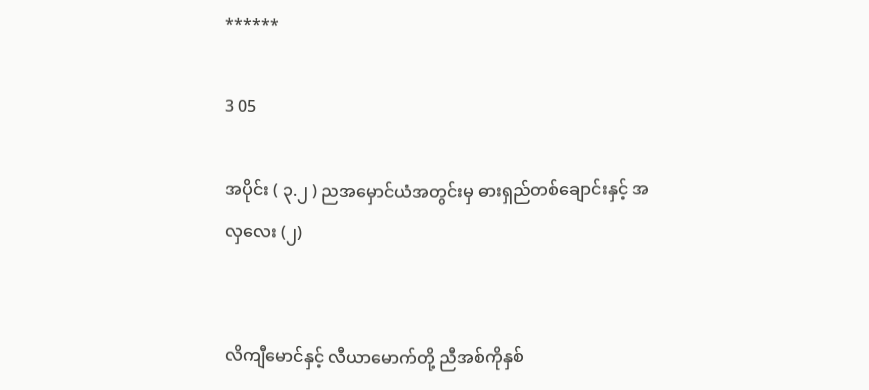******

3 05

အပိုင်း ( ၃.၂ ) ညအမှောင်ယံအတွင်းမှ ဓားရှည်တစ်ချောင်းနှင့် အလှလေး (၂)


လိကျီမောင်နှင့် လီယာမောက်တို့ ညီအစ်ကိုနှစ်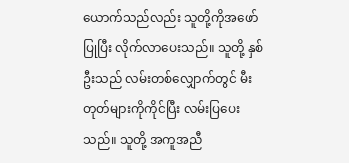ယောက်သည်လည်း သူတို့ကိုအဖော်ပြုပြီး လိုက်လာပေးသည်။ သူတို့ နှစ်ဦးသည် လမ်းတစ်လျှောက်တွင် မီးတုတ်များကိုကိုင်ပြီး လမ်းပြပေးသည်။ သူတို့ အကူအညီ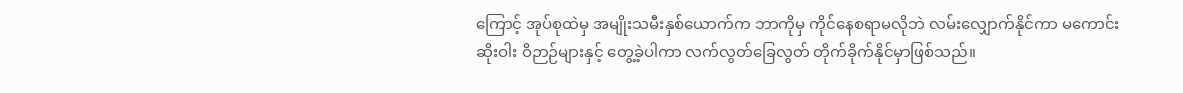ကြောင့် အုပ်စုထဲမှ အမျိုးသမီးနှစ်ယောက်က ဘာကိုမှ ကိုင်နေစရာမလိုဘဲ လမ်းလျှောက်နိုင်ကာ မကောင်းဆိုးဝါး ဝိဉာဉ်များနှင့် တွေ့ခဲ့ပါကာ လက်လွတ်ခြေလွတ် တိုက်ခိုက်နိုင်မှာဖြစ်သည်။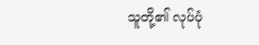သူတို့၏ လုပ်ပုံ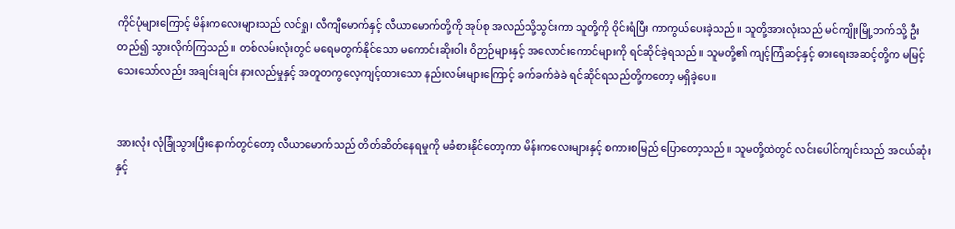ကိုင်ပုံများကြောင့် မိန်းကလေးများသည် လင်ရှု၊ လီကျီမောက်နှင့် လီယာမောက်တို့ကို အုပ်စု အလည်သို့သွင်းကာ သူတို့ကို ဝိုင်းရံပြီး ကာကွယ်ပေးခဲ့သည်။ သူတို့အားလုံးသည် မင်ကျိုးမြို့ဘက်သို့ ဦးတည်၍ သွားလိုက်ကြသည်။ တစ်လမ်းလုံးတွင် မရေမတွက်နိုင်သော မကောင်းဆိုးဝါး ဝိဉာဉ်များနှင့် အလောင်းကောင်များကို ရင်ဆိုင်ခဲ့ရသည်။ သူမတို့၏ ကျင့်ကြံဆင့်နှင့် ဓားရေးအဆင့်တို့က မမြင့်သေးသော်လည်း အချင်းချင်း နားလည်မှုနှင့် အတူတကွလေ့ကျင့်ထားသော နည်းလမ်းများကြောင့် ခက်ခက်ခဲခဲ ရင်ဆိုင်ရသည်တို့ကတော့ မရှိခဲ့ပေ။


အားလုံး လုံခြုံသွားပြီးနောက်တွင်တော့ လီယာမောက်သည် တိတ်ဆိတ်နေရမှုကို မခံစားနိုင်တော့ကာ မိန်းကလေးများနှင့် စကားစမြည် ပြောတော့သည်။ သူမတို့ထဲတွင် လင်းပေါင်ကျင်းသည် အငယ်ဆုံးနှင့်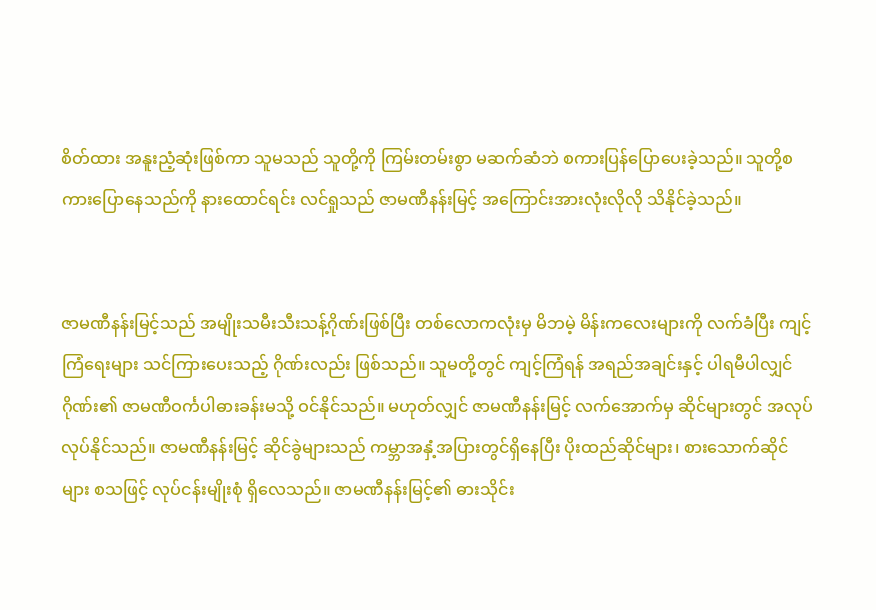စိတ်ထား အနူးညံ့ဆုံးဖြစ်ကာ သူမသည် သူတို့ကို ကြမ်းတမ်းစွာ မဆက်ဆံဘဲ စကားပြန်ပြောပေးခဲ့သည်။ သူတို့စကားပြောနေသည်ကို နားထောင်ရင်း လင်ရှုသည် ဇာမဏီနန်းမြင့် အကြောင်းအားလုံးလိုလို သိနိုင်ခဲ့သည်။


ဇာမဏီနန်းမြင့်သည် အမျိုးသမီးသီးသန့်ဂိုဏ်းဖြစ်ပြီး တစ်လောကလုံးမှ မိဘမဲ့ မိန်းကလေးများကို လက်ခံပြီး ကျင့်ကြံရေးများ သင်ကြားပေးသည့် ဂိုဏ်းလည်း ဖြစ်သည်။ သူမတို့တွင် ကျင့်ကြံရန် အရည်အချင်းနှင့် ပါရမီပါလျှင် ဂိုဏ်း၏ ဇာမဏီဝင်္ကပါဓားခန်းမသို့ ဝင်နိုင်သည်။ မဟုတ်လျှင် ဇာမဏီနန်းမြင့် လက်အောက်မှ ဆိုင်များတွင် အလုပ်လုပ်နိုင်သည်။ ဇာမဏီနန်းမြင့် ဆိုင်ခွဲများသည် ကမ္ဘာအနှံ့အပြားတွင်ရှိနေပြီး ပိုးထည်ဆိုင်များ၊ စားသောက်ဆိုင်များ စသဖြင့် လုပ်ငန်းမျိုးစုံ ရှိလေသည်။ ဇာမဏီနန်းမြင့်၏ ဓားသိုင်း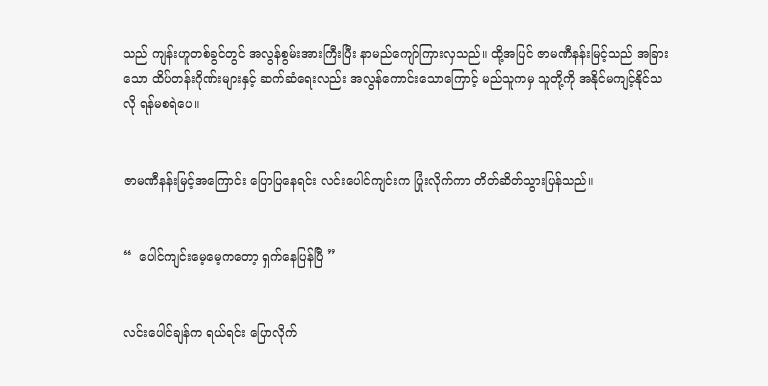သည် ကျန်းဟူတစ်ခွင်တွင် အလွန်စွမ်းအားကြီးပြီး နာမည်ကျော်ကြားလှသည်။ ထို့အပြင် ဇာမဏီနန်းမြင့်သည် အခြားသော ထိပ်တန်းဂိုဏ်းများနှင့် ဆက်ဆံရေးလည်း အလွန်ကောင်းသောကြောင့် မည်သူကမှ သူတို့ကို အနိုင်မကျင့်နိုင်သလို ရန်မစရဲပေ။


ဇာမဏီနန်းမြင့်အကြောင်း ပြောပြနေရင်း လင်းပေါင်ကျင်းက ပြုံးလိုက်ကာ တိတ်ဆိတ်သွားပြန်သည်။


“  ပေါင်ကျင်းမေ့မေ့ကတော့ ရှက်နေပြန်ပြီ ”


လင်းပေါင်ချန်က ရယ်ရင်း ပြောလိုက်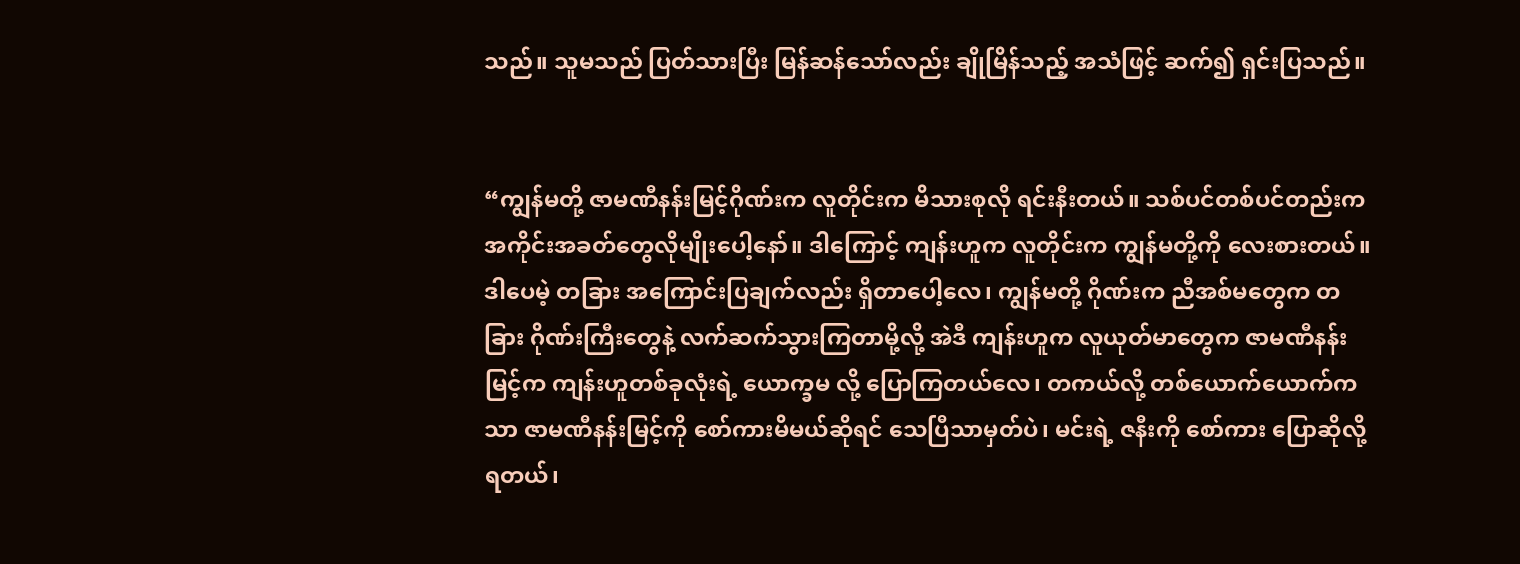သည်။ သူမသည် ပြတ်သားပြီး မြန်ဆန်သော်လည်း ချိုမြိန်သည့် အသံဖြင့် ဆက်၍ ရှင်းပြသည်။


“ကျွန်မတို့ ဇာမဏီနန်းမြင့်ဂိုဏ်းက လူတိုင်းက မိသားစုလို ရင်းနီးတယ်။ သစ်ပင်တစ်ပင်တည်းက အကိုင်းအခတ်တွေလိုမျိုးပေါ့နော်။ ဒါကြောင့် ကျန်းဟူက လူတိုင်းက ကျွန်မတို့ကို လေးစားတယ်။ ဒါပေမဲ့ တခြား အကြောင်းပြချက်လည်း ရှိတာပေါ့လေ၊ ကျွန်မတို့ ဂိုဏ်းက ညီအစ်မတွေက တခြား ဂိုဏ်းကြီးတွေနဲ့ လက်ဆက်သွားကြတာမို့လို့ အဲဒီ ကျန်းဟူက လူယုတ်မာတွေက ဇာမဏီနန်းမြင့်က ကျန်းဟူတစ်ခုလုံးရဲ့ ယောက္ခမ လို့ ပြောကြတယ်လေ၊ တကယ်လို့ တစ်ယောက်ယောက်ကသာ ဇာမဏီနန်းမြင့်ကို စော်ကားမိမယ်ဆိုရင် သေပြီသာမှတ်ပဲ၊ မင်းရဲ့ ဇနီးကို စော်ကား ပြောဆိုလို့ရတယ်၊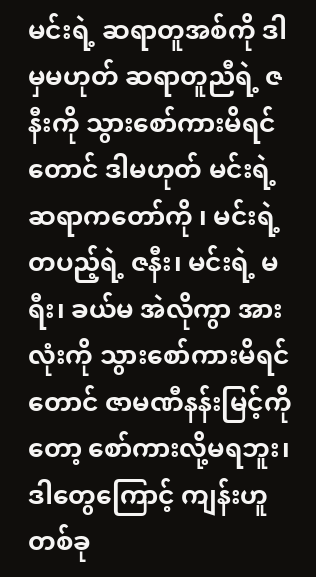မင်းရဲ့ ဆရာတူအစ်ကို ဒါမှမဟုတ် ဆရာတူညီရဲ့ ဇနီးကို သွားစော်ကားမိရင်တောင် ဒါမဟုတ် မင်းရဲ့ ဆရာကတော်ကို ၊ မင်းရဲ့ တပည့်ရဲ့ ဇနီး၊ မင်းရဲ့ မရီး၊ ခယ်မ အဲလိုကွာ အားလုံးကို သွားစော်ကားမိရင်တောင် ဇာမဏီနန်းမြင့်ကိုတော့ စော်ကားလို့မရဘူး၊ ဒါတွေကြောင့် ကျန်းဟူတစ်ခု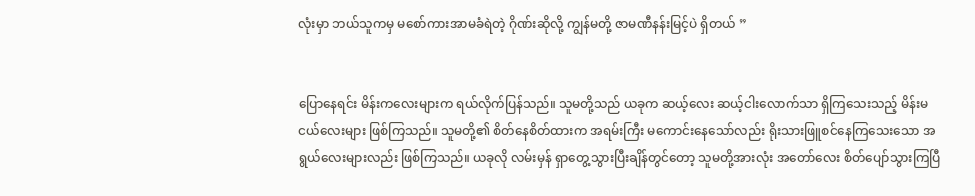လုံးမှာ ဘယ်သူကမှ မစော်ကားအာမခံရဲတဲ့ ဂိုဏ်းဆိုလို့ ကျွန်မတို့ ဇာမဏီနန်းမြင့်ပဲ ရှိတယ် ”


ပြောနေရင်း မိန်းကလေးများက ရယ်လိုက်ပြန်သည်။ သူမတို့သည် ယခုက ဆယ့်လေး ဆယ့်ငါးလောက်သာ ရှိကြသေးသည့် မိန်းမငယ်လေးများ ဖြစ်ကြသည်။ သူမတို့၏ စိတ်နေစိတ်ထားက အရမ်းကြီး မကောင်းနေသော်လည်း ရိုးသားဖြူစင်နေကြသေးသော အရွယ်လေးများလည်း ဖြစ်ကြသည်။ ယခုလို လမ်းမှန် ရှာတွေ့သွားပြီးချိန်တွင်တော့ သူမတို့အားလုံး အတော်လေး စိတ်ပျော်သွားကြပြီ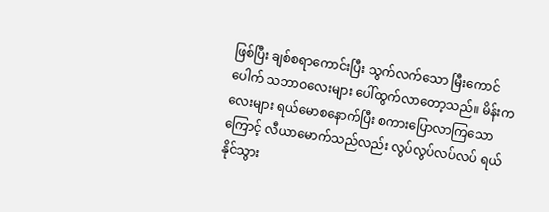ဖြစ်ပြီး ချစ်စရာကောင်းပြီး သွက်လက်သော မြီးကောင်ပေါက် သဘာဝလေးများ ပေါ်ထွက်လာတော့သည်။ မိန်းကလေးများ ရယ်မောစနောက်ပြီး စကားပြောလာကြသောကြောင့် လီယာမောက်သည်လည်း လွပ်လွပ်လပ်လပ် ရယ်နိုင်သွား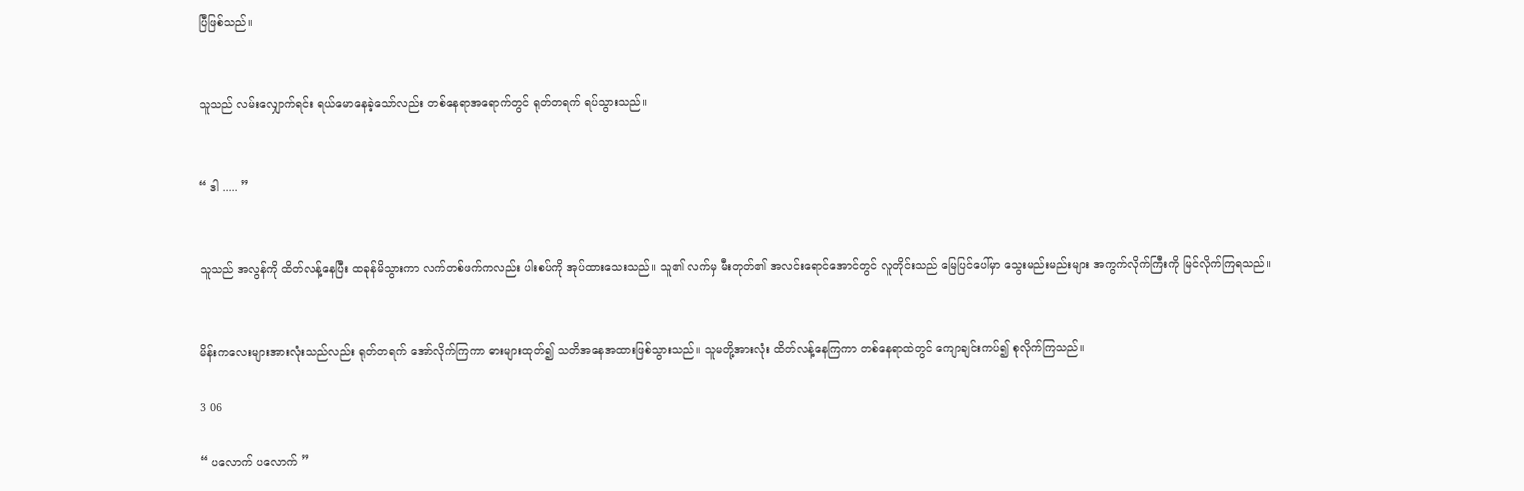ပြီဖြစ်သည်။


သူသည် လမ်းလျှောက်ရင်း ရယ်မောနေခဲ့သော်လည်း တစ်နေရာအရောက်တွင် ရုတ်တရက် ရပ်သွားသည်။


“ ဒါ ..... ”


သူသည် အလွန်ကို ထိတ်လန့်နေပြီး ထခုန်မိသွားကာ လက်တစ်ဖက်ကလည်း ပါးစပ်ကို အုပ်ထားသေးသည်။ သူ၏ လက်မှ မီးတုတ်၏ အလင်းရောင်အောင်တွင် လူတိုင်းသည် မြေပြင်ပေါ်မှာ သွေးမည်းမည်းများ အကွက်လိုက်ကြီးကို မြင်လိုက်ကြရသည်။


မိန်းကလေးများအားလုံးသည်လည်း ရုတ်တရက် အော်လိုက်ကြကာ ဓားများထုတ်၍ သတိအနေအထားဖြစ်သွားသည်။ သူမတို့အားလုံး ထိတ်လန့်နေကြကာ တစ်နေရာထဲတွင် ကျောချင်းကပ်၍ စုလိုက်ကြသည်။

3 06

“ ပလောက် ပလောက် ”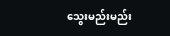သွေးမည်းမည်း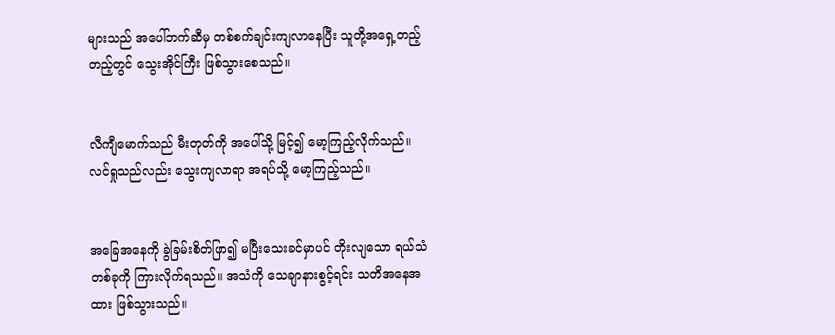များသည် အပေါ်ဘက်ဆီမှ တစ်စက်ချင်းကျလာနေပြီး သူတို့အရှေ့တည့်တည့်တွင် သွေးအိုင်ကြီး ဖြစ်သွားစေသည်။


လီကျီမောက်သည် မီးတုတ်ကို အပေါ်သို့ မြင့်၍ မော့ကြည့်လိုက်သည်။ လင်ရှုသည်လည်း သွေးကျလာရာ အရပ်သို့ မော့ကြည့်သည်။


အခြေအနေကို ခွဲခြမ်းစိတ်ဖြာ၍ မပြီးသေးခင်မှာပင် တိုးလျသော ရယ်သံတစ်ခုကို ကြားလိုက်ရသည်။ အသံကို သေချာနားစွင့်ရင်း သတိအနေအထား ဖြစ်သွားသည်။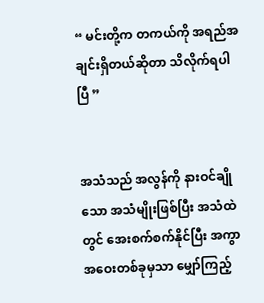“ မင်းတို့က တကယ်ကို အရည်အချင်းရှိတယ်ဆိုတာ သိလိုက်ရပါပြီ ”


အသံသည် အလွန်ကို နားဝင်ချိုသော အသံမျိုးဖြစ်ပြီး အသံထဲတွင် အေးစက်စက်နိုင်ပြီး အကွာအဝေးတစ်ခုမှသာ မျှော်ကြည့်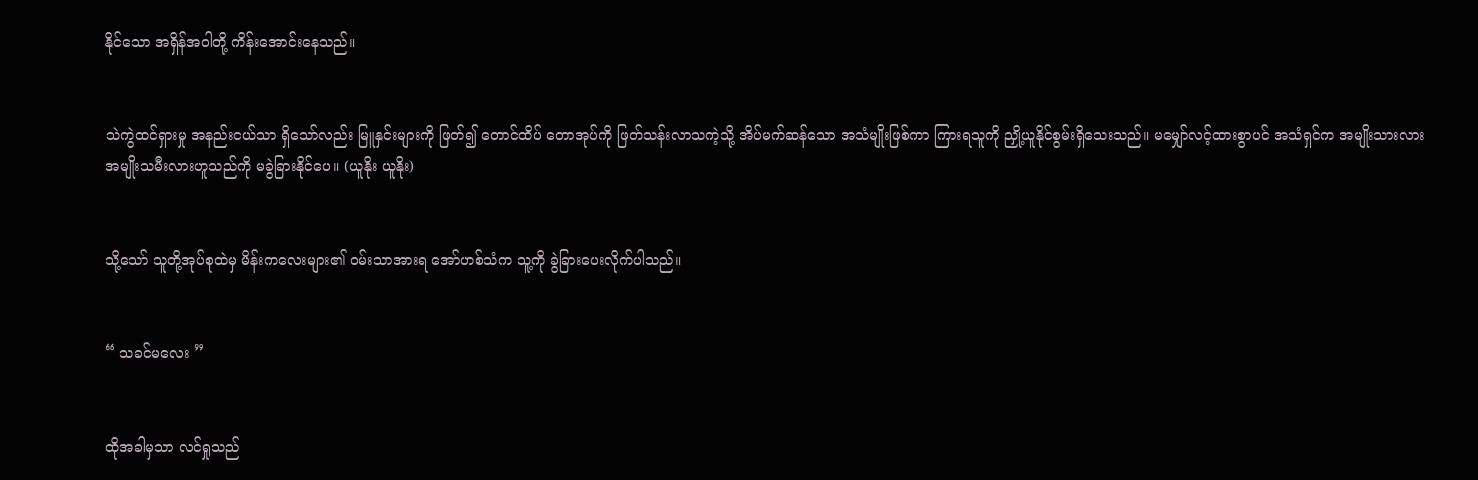နိုင်သော အရှိန်အဝါတို့ ကိန်းအောင်းနေသည်။


သဲကွဲထင်ရှားမှု အနည်းငယ်သာ ရှိသော်လည်း မြူနှင်းများကို ဖြတ်၍ တောင်ထိပ် တောအုပ်ကို ဖြတ်သန်းလာသကဲ့သို့ အိပ်မက်ဆန်သော အသံမျိုးဖြစ်ကာ ကြားရသူကို ညှို့ယူနိုင်စွမ်းရှိသေးသည်။ မမျှော်လင့်ထားစွာပင် အသံရှင်က အမျိုးသားလား အမျိုးသမီးလားဟူသည်ကို မခွဲခြားနိုင်ပေ။ (ယူနိုး ယူနိုး)


သို့သော် သူတို့အုပ်စုထဲမှ မိန်းကလေးများ၏ ဝမ်းသာအားရ အော်ဟစ်သံက သူ့ကို ခွဲခြားပေးလိုက်ပါသည်။


“ သခင်မလေး ”


ထိုအခါမှသာ လင်ရှုသည်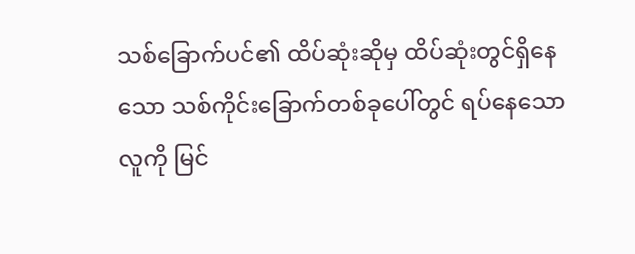သစ်ခြောက်ပင်၏ ထိပ်ဆုံးဆိုမှ ထိပ်ဆုံးတွင်ရှိနေသော သစ်ကိုင်းခြောက်တစ်ခုပေါ်တွင် ရပ်နေသော လူကို မြင်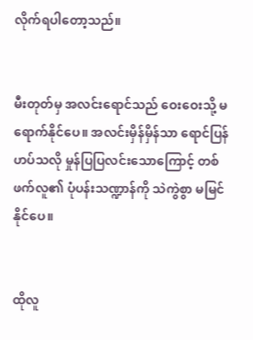လိုက်ရပါတော့သည်။


မီးတုတ်မှ အလင်းရောင်သည် ဝေးဝေးသို့ မရောက်နိုင်ပေ။ အလင်းမှိန်မှိန်သာ ရောင်ပြန်ဟပ်သလို မှုန်ပြပြလင်းသောကြောင့် တစ်ဖက်လူ၏ ပုံပန်းသဏ္ဍာန်ကို သဲကွဲစွာ မမြင်နိုင်ပေ။


ထိုလူ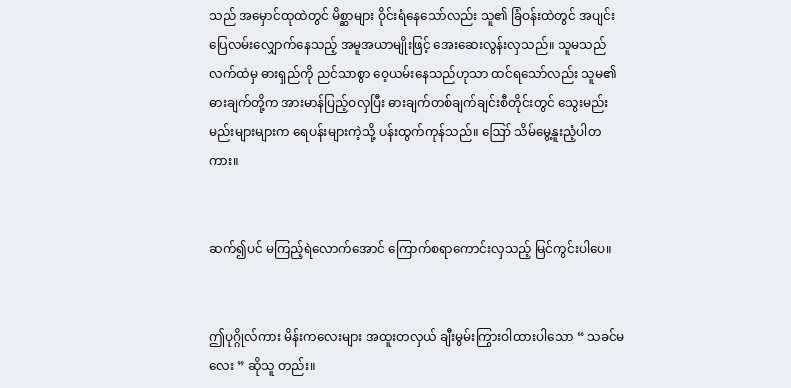သည် အမှောင်ထုထဲတွင် မိစ္ဆာများ ဝိုင်းရံနေသော်လည်း သူ၏ ခြံဝန်းထဲတွင် အပျင်းပြေလမ်းလျှောက်နေသည့် အမူအယာမျိုးဖြင့် အေးဆေးလွန်းလှသည်။ သူမသည် လက်ထဲမှ ဓားရှည်ကို ညင်သာစွာ ဝေ့ယမ်းနေသည်ဟုသာ ထင်ရသော်လည်း သူမ၏ ဓားချက်တို့က အားမာန်ပြည့်ဝလှပြီး ဓားချက်တစ်ချက်ချင်းစီတိုင်းတွင် သွေးမည်းမည်းများများက ရေပန်းများကဲ့သို့ ပန်းထွက်ကုန်သည်။ ဪ သိမ်မွေ့နူးညံ့ပါတကား။


ဆက်၍ပင် မကြည့်ရဲလောက်အောင် ကြောက်စရာကောင်းလှသည့် မြင်ကွင်းပါပေ။


ဤပုဂ္ဂိုလ်ကား မိန်းကလေးများ အထူးတလှယ် ချီးမွမ်းကြွားဝါထားပါသော “ သခင်မလေး ” ဆိုသူ တည်း။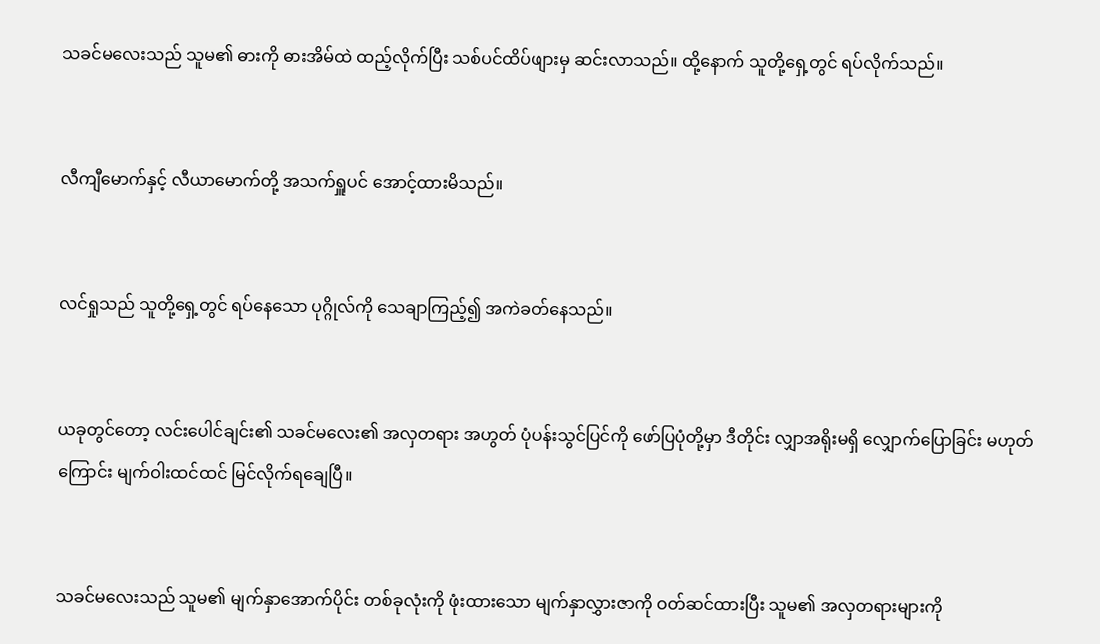သခင်မလေးသည် သူမ၏ ဓားကို ဓားအိမ်ထဲ ထည့်လိုက်ပြီး သစ်ပင်ထိပ်ဖျားမှ ဆင်းလာသည်။ ထို့နောက် သူတို့ရှေ့တွင် ရပ်လိုက်သည်။


လီကျီမောက်နှင့် လီယာမောက်တို့ အသက်ရှူပင် အောင့်ထားမိသည်။


လင်ရှုသည် သူတို့ရှေ့တွင် ရပ်နေသော ပုဂ္ဂိုလ်ကို သေချာကြည့်၍ အကဲခတ်နေသည်။


ယခုတွင်တော့ လင်းပေါင်ချင်း၏ သခင်မလေး၏ အလှတရား အဟွတ် ပုံပန်းသွင်ပြင်ကို ဖော်ပြပုံတို့မှာ ဒီတိုင်း လျှာအရိုးမရှိ လျှောက်ပြောခြင်း မဟုတ်ကြောင်း မျက်ဝါးထင်ထင် မြင်လိုက်ရချေပြီ။


သခင်မလေးသည် သူမ၏ မျက်နှာအောက်ပိုင်း တစ်ခုလုံးကို ဖုံးထားသော မျက်နှာလွှားဇာကို ဝတ်ဆင်ထားပြီး သူမ၏ အလှတရားများကို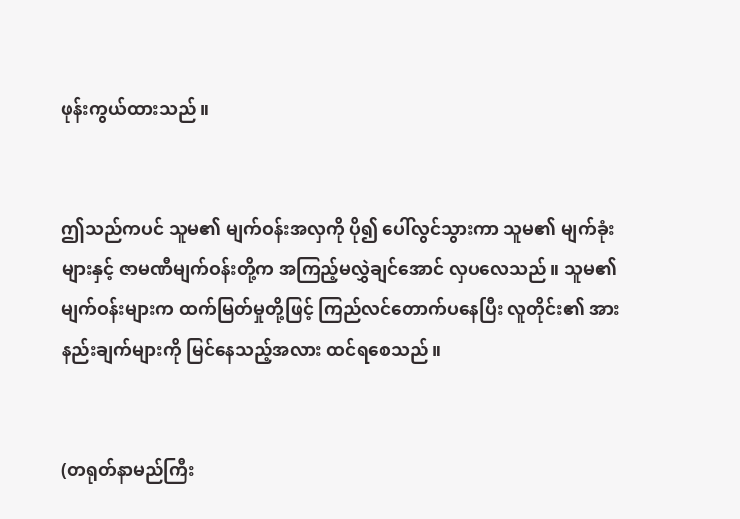ဖုန်းကွယ်ထားသည်။


ဤသည်ကပင် သူမ၏ မျက်ဝန်းအလှကို ပို၍ ပေါ်လွင်သွားကာ သူမ၏ မျက်ခုံးများနှင့် ဇာမဏီမျက်ဝန်းတို့က အကြည့်မလွှဲချင်အောင် လှပလေသည်။ သူမ၏ မျက်ဝန်းများက ထက်မြတ်မှုတို့ဖြင့် ကြည်လင်တောက်ပနေပြီး လူတိုင်း၏ အားနည်းချက်များကို မြင်နေသည့်အလား ထင်ရစေသည်။


(တရုတ်နာမည်ကြီး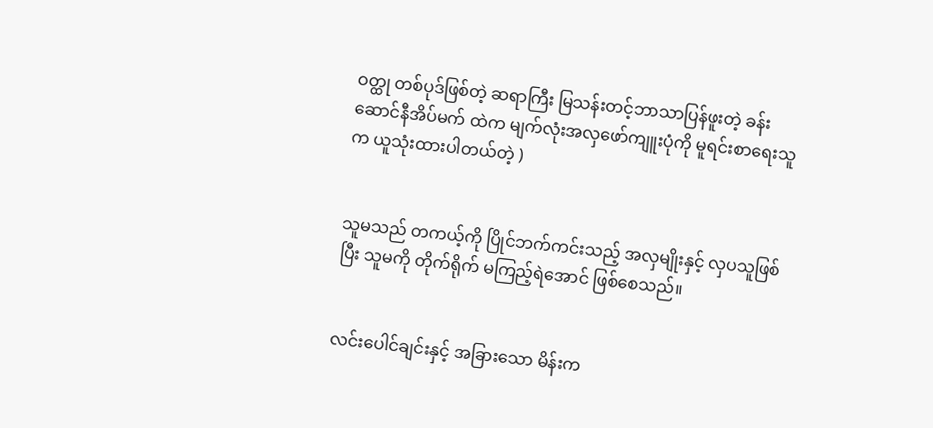ဝတ္ထု တစ်ပုဒ်ဖြစ်တဲ့ ဆရာကြီး မြသန်းတင့်ဘာသာပြန်ဖူးတဲ့ ခန်းဆောင်နီအိပ်မက် ထဲက မျက်လုံးအလှဖော်ကျူးပုံကို မူရင်းစာရေးသူက ယူသုံးထားပါတယ်တဲ့ )


သူမသည် တကယ့်ကို ပြိုင်ဘက်ကင်းသည့် အလှမျိုးနှင့် လှပသူဖြစ်ပြီး သူမကို တိုက်ရိုက် မကြည့်ရဲအောင် ဖြစ်စေသည်။


လင်းပေါင်ချင်းနှင့် အခြားသော မိန်းက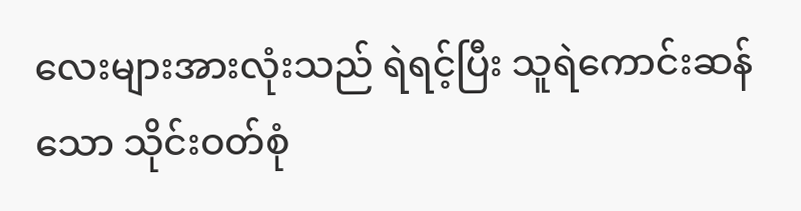လေးများအားလုံးသည် ရဲရင့်ပြီး သူရဲကောင်းဆန်သော သိုင်းဝတ်စုံ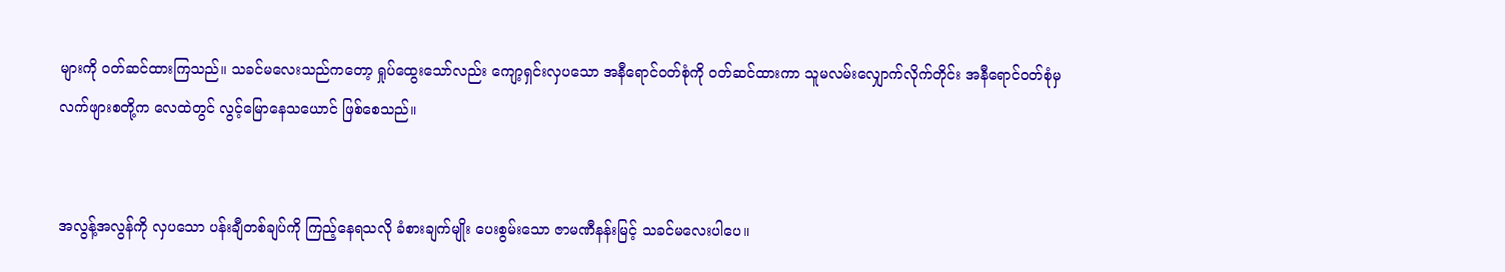များကို ဝတ်ဆင်ထားကြသည်။ သခင်မလေးသည်ကတော့ ရှုပ်ထွေးသော်လည်း ကျော့ရှင်းလှပသော အနီရောင်ဝတ်စုံကို ဝတ်ဆင်ထားကာ သူမလမ်းလျှောက်လိုက်တိုင်း အနီရောင်ဝတ်စုံမှ လက်ဖျားစတို့က လေထဲတွင် လွင့်မြောနေသယောင် ဖြစ်စေသည်။


အလွန့်အလွန်ကို လှပသော ပန်းချီတစ်ချပ်ကို ကြည့်နေရသလို ခံစားချက်မျိုး ပေးစွမ်းသော ဇာမဏီနန်းမြင့် သခင်မလေးပါပေ။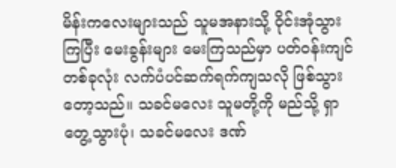မိန်းကလေးများသည် သူမအနားသို့ ဝိုင်းအုံသွားကြပြီး မေးခွန်းများ မေးကြသည်မှာ ပတ်ဝန်းကျင်တစ်ခုလုံး လက်ပံပင်ဆက်ရက်ကျသလို ဖြစ်သွားတော့သည်။ သခင်မလေး သူမတို့ကို မည်သို့ ရှာတွေ့သွားပုံ၊ သခင်မလေး ဒဏ်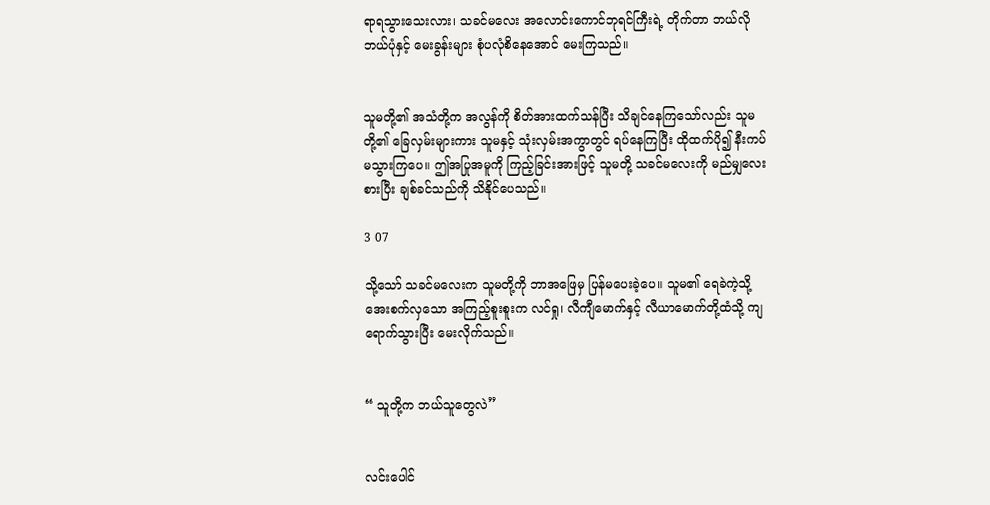ရာရသွားသေးလား၊ သခင်မလေး အလောင်းကောင်ဘုရင်ကြီးရဲ့ တိုက်တာ ဘယ်လို ဘယ်ပုံနှင့် မေးခွန်းများ စုံပလုံစိနေအောင် မေးကြသည်။


သူမတို့၏ အသံတို့က အလွန်ကို စိတ်အားထက်သန်ပြီး သိချင်နေကြသော်လည်း သူမတို့၏ ခြေလှမ်းများကား သူမနှင့် သုံးလှမ်းအကွာတွင် ရပ်နေကြပြီး ထိုထက်ပို၍ နီးကပ်မသွားကြပေ။ ဤအပြုအမူကို ကြည့်ခြင်းအားဖြင့် သူမတို့ သခင်မလေးကို မည်မျှလေးစားပြီး ချစ်ခင်သည်ကို သိနိုင်ပေသည်။

3 07

သို့သော် သခင်မလေးက သူမတို့ကို ဘာအဖြေမှ ပြန်မပေးခဲ့ပေ။ သူမ၏ ရေခဲကဲ့သို့ အေးစက်လှသော အကြည့်စူးစူးက လင်ရှု၊ လီကျီမောက်နှင့် လီယာမောက်တို့ထံသို့ ကျရောက်သွားပြီး မေးလိုက်သည်။


“ သူတို့က ဘယ်သူတွေလဲ”


လင်းပေါင်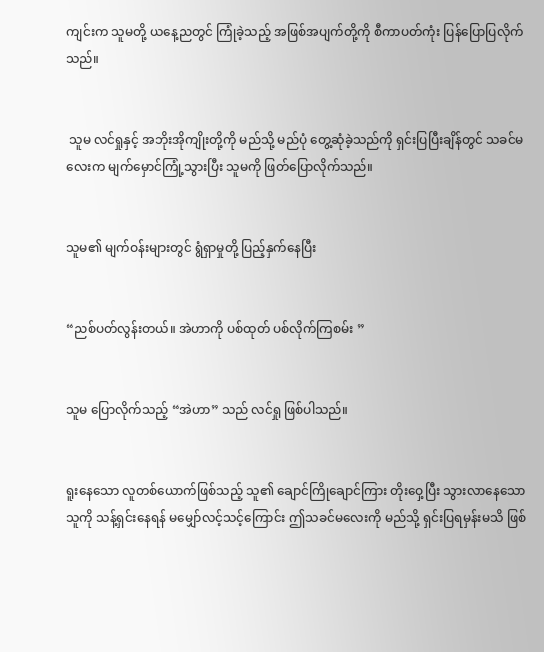ကျင်းက သူမတို့ ယနေ့ညတွင် ကြုံခဲ့သည့် အဖြစ်အပျက်တို့ကို စီကာပတ်ကုံး ပြန်ပြောပြလိုက်သည်။


 သူမ လင်ရှုနှင့် အဘိုးအိုကျိုးတို့ကို မည်သို့ မည်ပုံ တွေ့ဆုံခဲ့သည်ကို ရှင်းပြပြီးချိန်တွင် သခင်မလေးက မျက်မှောင်ကြုံ့သွားပြီး သူမကို ဖြတ်ပြောလိုက်သည်။


သူမ၏ မျက်ဝန်းများတွင် ရွံရှာမှုတို့ ပြည့်နှက်နေပြီး


“ညစ်ပတ်လွန်းတယ်။ အဲဟာကို ပစ်ထုတ် ပစ်လိုက်ကြစမ်း ”


သူမ ပြောလိုက်သည့် “အဲဟာ” သည် လင်ရှု ဖြစ်ပါသည်။


ရူးနေသော လူတစ်ယောက်ဖြစ်သည့် သူ၏ ချောင်ကြိုချောင်ကြား တိုးဝှေ့ပြီး သွားလာနေသော သူကို သန့်ရှင်းနေရန် မမျှော်လင့်သင့်ကြောင်း ဤသခင်မလေးကို မည်သို့ ရှင်းပြရမှန်းမသိ ဖြစ်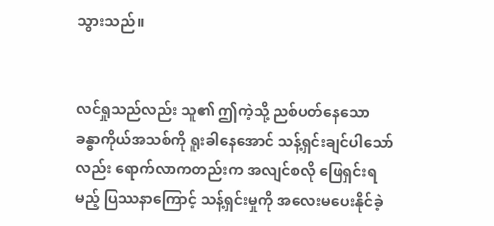သွားသည်။


လင်ရှုသည်လည်း သူ၏ ဤကဲ့သို့ ညစ်ပတ်နေသော ခန္ဓာကိုယ်အသစ်ကို ရူးခါနေအောင် သန့်ရှင်းချင်ပါသော်လည်း ရောက်လာကတည်းက အလျင်စလို ဖြေရှင်းရမည့် ပြဿနာကြောင့် သန့်ရှင်းမှုကို အလေးမပေးနိုင်ခဲ့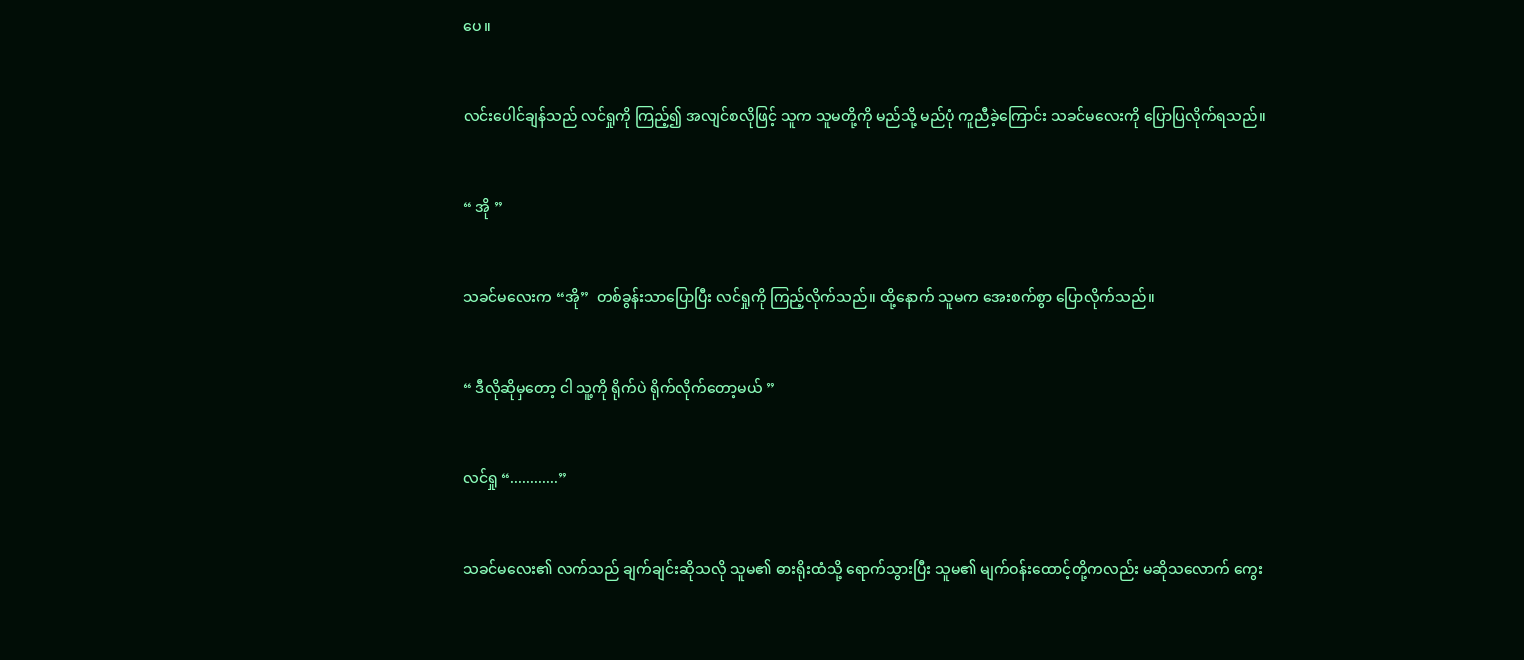ပေ။


လင်းပေါင်ချန်သည် လင်ရှုကို ကြည့်၍ အလျင်စလိုဖြင့် သူက သူမတို့ကို မည်သို့ မည်ပုံ ကူညီခဲ့ကြောင်း သခင်မလေးကို ပြောပြလိုက်ရသည်။


“ အို ”


သခင်မလေးက “အို”  တစ်ခွန်းသာပြောပြီး လင်ရှုကို ကြည့်လိုက်သည်။ ထို့နောက် သူမက အေးစက်စွာ ပြောလိုက်သည်။


“ ဒီလိုဆိုမှတော့ ငါ သူ့ကို ရိုက်ပဲ ရိုက်လိုက်တော့မယ် ”


လင်ရှု “............”


သခင်မလေး၏ လက်သည် ချက်ချင်းဆိုသလို သူမ၏ ဓားရိုးထံသို့ ရောက်သွားပြီး သူမ၏ မျက်ဝန်းထောင့်တို့ကလည်း မဆိုသလောက် ကွေး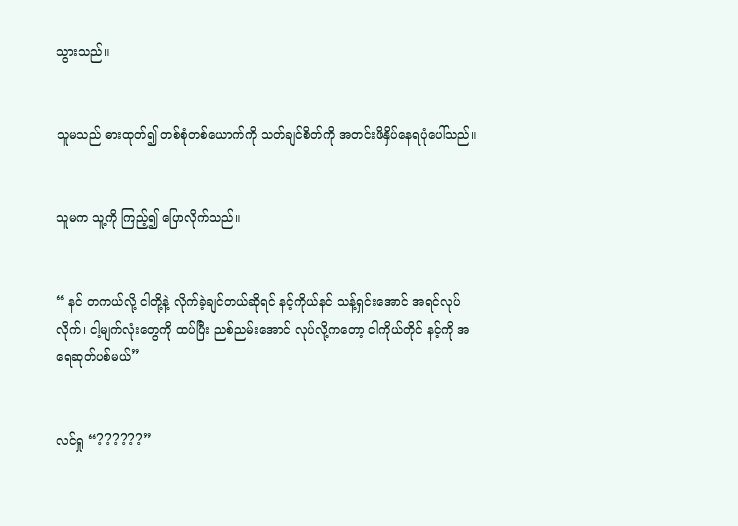သွားသည်။


သူမသည် ဓားထုတ်၍ တစ်စုံတစ်ယောက်ကို သတ်ချင်စိတ်ကို အတင်းဖိနှိပ်နေရပုံပေါ်သည်။


သူမက သူ့ကို ကြည့်၍ ပြောလိုက်သည်။


“ နင် တကယ်လို့ ငါတို့နဲ့ လိုက်ခဲ့ချင်တယ်ဆိုရင် နင့်ကိုယ်နင် သန့်ရှင်းအောင် အရင်လုပ်လိုက်၊ ငါ့မျက်လုံးတွေကို ထပ်ပြီး ညစ်ညမ်းအောင် လုပ်လို့ကတော့ ငါကိုယ်တိုင် နင့်ကို အရေဆုတ်ပစ်မယ်”


လင်ရှု “??????”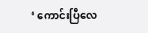‘ ကောင်းပြီလေ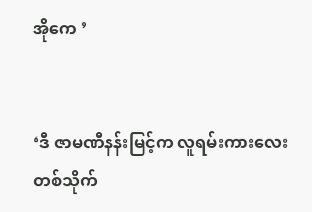အိုကေ ’


‘ဒီ ဇာမဏီနန်းမြင့်က လူရမ်းကားလေး တစ်သိုက်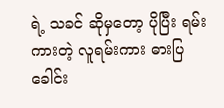ရဲ့ သခင် ဆိုမှတော့ ပိုပြီး ရမ်းကားတဲ့ လူရမ်းကား ဓားပြခေါင်း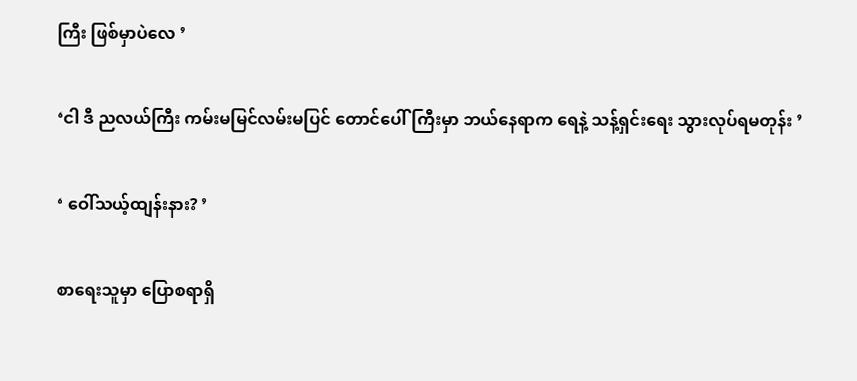ကြီး ဖြစ်မှာပဲလေ ’


‘ငါ ဒီ ညလယ်ကြီး ကမ်းမမြင်လမ်းမပြင် တောင်ပေါ်ကြီးမှာ ဘယ်နေရာက ရေနဲ့ သန့်ရှင်းရေး သွားလုပ်ရမတုန်း ’


‘ ဝေါ်သယ့်ထျန်းနား? ’


စာရေးသူမှာ ပြောစရာရှိ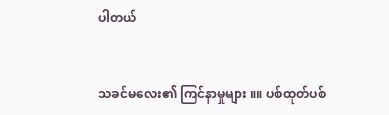ပါတယ်


သခင်မလေး၏ ကြင်နာမှုများ ။။ ပစ်ထုတ်ပစ်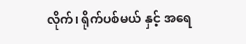လိုက်၊ ရိုက်ပစ်မယ် နှင့် အရေ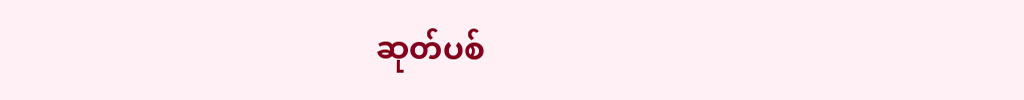ဆုတ်ပစ်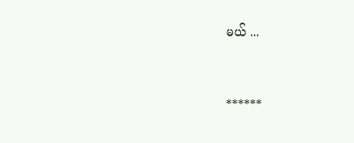မယ် ...


******